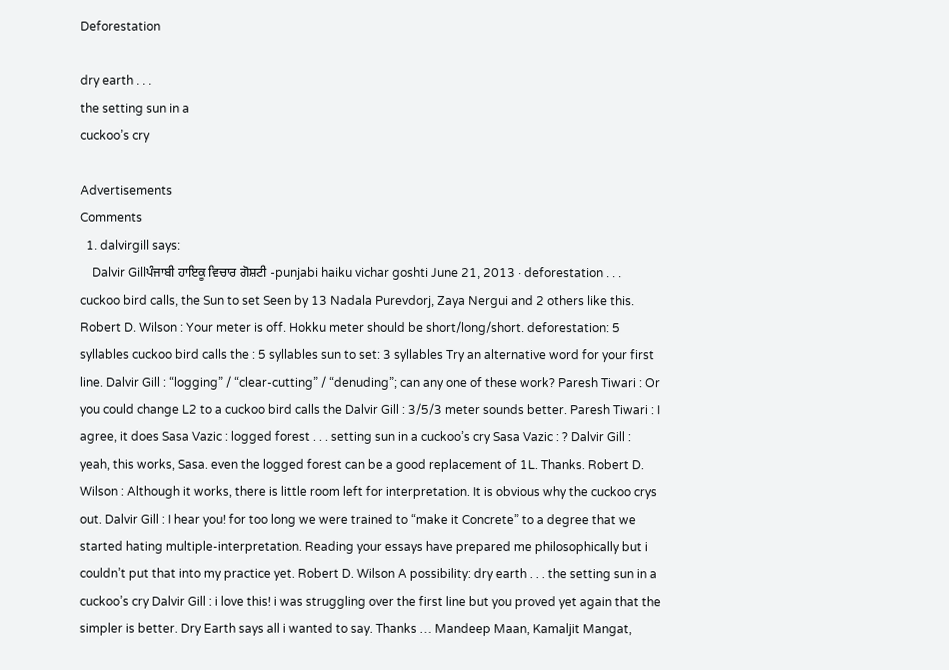Deforestation

dry earth . . .
the setting sun in a
cuckoo’s cry

Advertisements
Comments
  1. dalvirgill says:
    Dalvir Gillਪੰਜਾਬੀ ਹਾਇਕੂ ਵਿਚਾਰ ਗੋਸ਼ਟੀ -punjabi haiku vichar goshti June 21, 2013 · deforestation . . . cuckoo bird calls, the Sun to set Seen by 13 Nadala Purevdorj, Zaya Nergui and 2 others like this. Robert D. Wilson : Your meter is off. Hokku meter should be short/long/short. deforestation: 5 syllables cuckoo bird calls the : 5 syllables sun to set: 3 syllables Try an alternative word for your first line. Dalvir Gill : “logging” / “clear-cutting” / “denuding”; can any one of these work? Paresh Tiwari : Or you could change L2 to a cuckoo bird calls the Dalvir Gill : 3/5/3 meter sounds better. Paresh Tiwari : I agree, it does Sasa Vazic : logged forest . . . setting sun in a cuckoo’s cry Sasa Vazic : ? Dalvir Gill : yeah, this works, Sasa. even the logged forest can be a good replacement of 1L. Thanks. Robert D. Wilson : Although it works, there is little room left for interpretation. It is obvious why the cuckoo crys out. Dalvir Gill : I hear you! for too long we were trained to “make it Concrete” to a degree that we started hating multiple-interpretation. Reading your essays have prepared me philosophically but i couldn’t put that into my practice yet. Robert D. Wilson A possibility: dry earth . . . the setting sun in a cuckoo’s cry Dalvir Gill : i love this! i was struggling over the first line but you proved yet again that the simpler is better. Dry Earth says all i wanted to say. Thanks … Mandeep Maan, Kamaljit Mangat,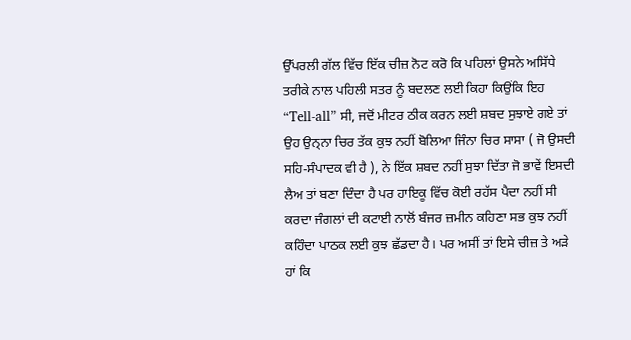ਉੱਪਰਲੀ ਗੱਲ ਵਿੱਚ ਇੱਕ ਚੀਜ਼ ਨੋਟ ਕਰੋ ਕਿ ਪਹਿਲਾਂ ਉਸਨੇ ਅਸਿੱਧੇ ਤਰੀਕੇ ਨਾਲ ਪਹਿਲੀ ਸਤਰ ਨੂੰ ਬਦਲਣ ਲਈ ਕਿਹਾ ਕਿਉਂਕਿ ਇਹ “Tell-all” ਸੀ, ਜਦੋਂ ਮੀਟਰ ਠੀਕ ਕਰਨ ਲਈ ਸ਼ਬਦ ਸੁਝਾਏ ਗਏ ਤਾਂ ਉਹ ਉਨ੍ਨਾ ਚਿਰ ਤੱਕ ਕੁਝ ਨਹੀਂ ਬੋਲਿਆ ਜਿੰਨਾ ਚਿਰ ਸਾਸਾ ( ਜੋ ਉਸਦੀ ਸਹਿ-ਸੰਪਾਦਕ ਵੀ ਹੈ ), ਨੇ ਇੱਕ ਸ਼ਬਦ ਨਹੀਂ ਸੁਝਾ ਦਿੱਤਾ ਜੋ ਭਾਵੇਂ ਇਸਦੀ ਲੈਅ ਤਾਂ ਬਣਾ ਦਿੰਦਾ ਹੈ ਪਰ ਹਾਇਕੂ ਵਿੱਚ ਕੋਈ ਰਹੱਸ ਪੈਦਾ ਨਹੀਂ ਸੀ ਕਰਦਾ ਜੰਗਲਾਂ ਦੀ ਕਟਾਈ ਨਾਲੋਂ ਬੰਜਰ ਜ਼ਮੀਨ ਕਹਿਣਾ ਸਭ ਕੁਝ ਨਹੀਂ ਕਹਿੰਦਾ ਪਾਠਕ ਲਈ ਕੁਝ ਛੱਡਦਾ ਹੈ। ਪਰ ਅਸੀਂ ਤਾਂ ਇਸੇ ਚੀਜ਼ ਤੇ ਅੜੇ ਹਾਂ ਕਿ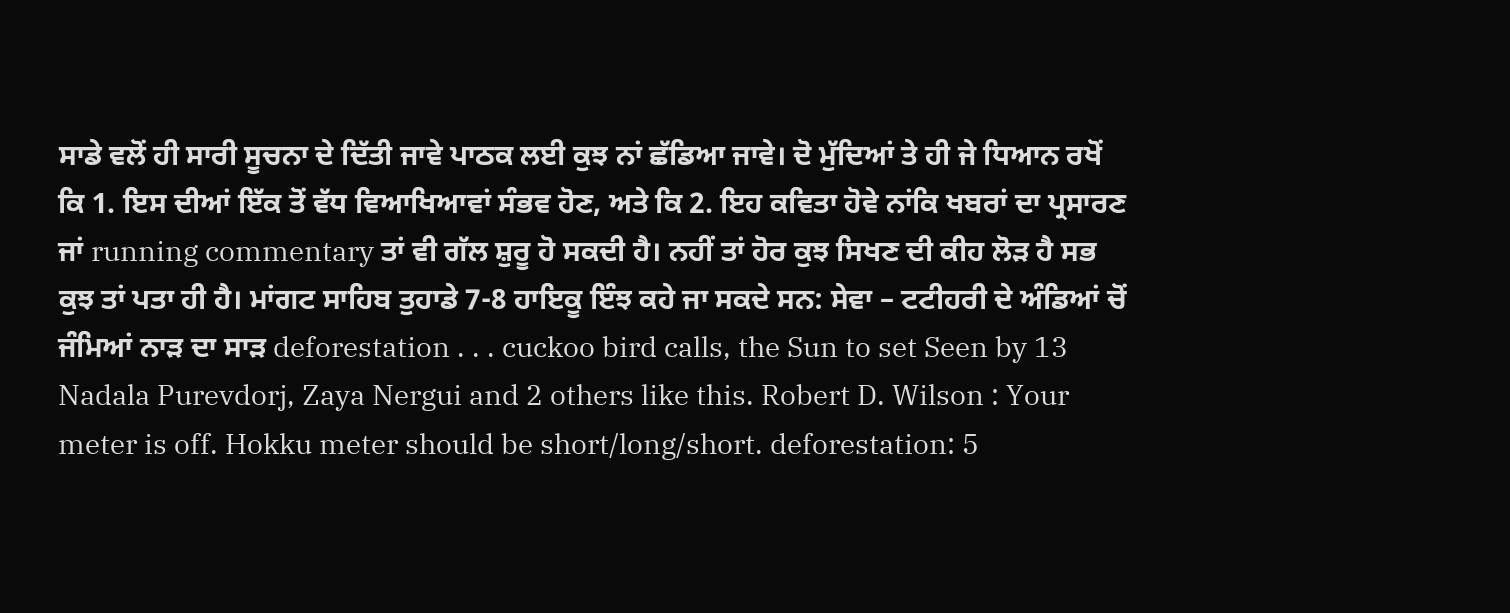ਸਾਡੇ ਵਲੋਂ ਹੀ ਸਾਰੀ ਸੂਚਨਾ ਦੇ ਦਿੱਤੀ ਜਾਵੇ ਪਾਠਕ ਲਈ ਕੁਝ ਨਾਂ ਛੱਡਿਆ ਜਾਵੇ। ਦੋ ਮੁੱਦਿਆਂ ਤੇ ਹੀ ਜੇ ਧਿਆਨ ਰਖੋਂ ਕਿ 1. ਇਸ ਦੀਆਂ ਇੱਕ ਤੋਂ ਵੱਧ ਵਿਆਖਿਆਵਾਂ ਸੰਭਵ ਹੋਣ, ਅਤੇ ਕਿ 2. ਇਹ ਕਵਿਤਾ ਹੋਵੇ ਨਾਂਕਿ ਖਬਰਾਂ ਦਾ ਪ੍ਰਸਾਰਣ ਜਾਂ running commentary ਤਾਂ ਵੀ ਗੱਲ ਸ਼ੁਰੂ ਹੋ ਸਕਦੀ ਹੈ। ਨਹੀਂ ਤਾਂ ਹੋਰ ਕੁਝ ਸਿਖਣ ਦੀ ਕੀਹ ਲੋੜ ਹੈ ਸਭ ਕੁਝ ਤਾਂ ਪਤਾ ਹੀ ਹੈ। ਮਾਂਗਟ ਸਾਹਿਬ ਤੁਹਾਡੇ 7-8 ਹਾਇਕੂ ਇੰਝ ਕਹੇ ਜਾ ਸਕਦੇ ਸਨ: ਸੇਵਾ – ਟਟੀਹਰੀ ਦੇ ਅੰਡਿਆਂ ਚੋਂ ਜੰਮਿਆਂ ਨਾੜ ਦਾ ਸਾੜ deforestation . . . cuckoo bird calls, the Sun to set Seen by 13 Nadala Purevdorj, Zaya Nergui and 2 others like this. Robert D. Wilson : Your meter is off. Hokku meter should be short/long/short. deforestation: 5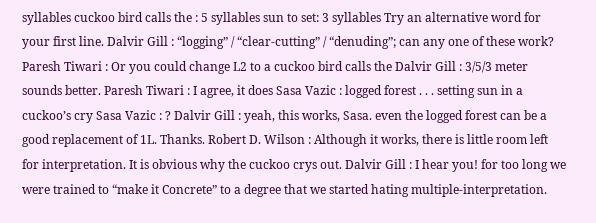syllables cuckoo bird calls the : 5 syllables sun to set: 3 syllables Try an alternative word for your first line. Dalvir Gill : “logging” / “clear-cutting” / “denuding”; can any one of these work? Paresh Tiwari : Or you could change L2 to a cuckoo bird calls the Dalvir Gill : 3/5/3 meter sounds better. Paresh Tiwari : I agree, it does Sasa Vazic : logged forest . . . setting sun in a cuckoo’s cry Sasa Vazic : ? Dalvir Gill : yeah, this works, Sasa. even the logged forest can be a good replacement of 1L. Thanks. Robert D. Wilson : Although it works, there is little room left for interpretation. It is obvious why the cuckoo crys out. Dalvir Gill : I hear you! for too long we were trained to “make it Concrete” to a degree that we started hating multiple-interpretation.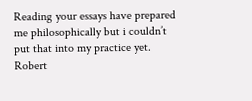Reading your essays have prepared me philosophically but i couldn’t put that into my practice yet. Robert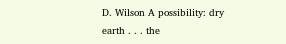D. Wilson A possibility: dry earth . . . the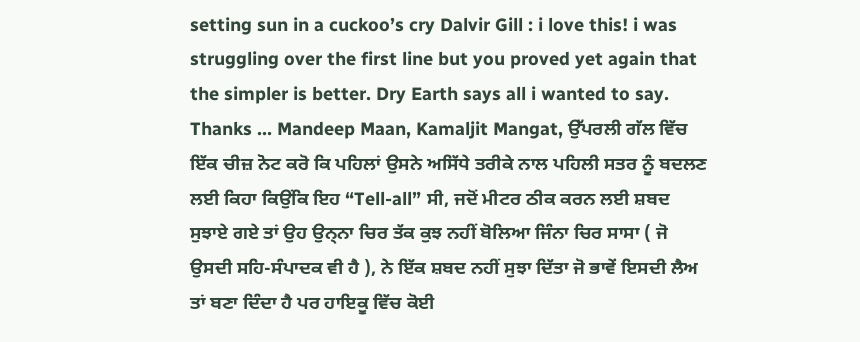setting sun in a cuckoo’s cry Dalvir Gill : i love this! i was struggling over the first line but you proved yet again that the simpler is better. Dry Earth says all i wanted to say. Thanks … Mandeep Maan, Kamaljit Mangat, ਉੱਪਰਲੀ ਗੱਲ ਵਿੱਚ ਇੱਕ ਚੀਜ਼ ਨੋਟ ਕਰੋ ਕਿ ਪਹਿਲਾਂ ਉਸਨੇ ਅਸਿੱਧੇ ਤਰੀਕੇ ਨਾਲ ਪਹਿਲੀ ਸਤਰ ਨੂੰ ਬਦਲਣ ਲਈ ਕਿਹਾ ਕਿਉਂਕਿ ਇਹ “Tell-all” ਸੀ, ਜਦੋਂ ਮੀਟਰ ਠੀਕ ਕਰਨ ਲਈ ਸ਼ਬਦ ਸੁਝਾਏ ਗਏ ਤਾਂ ਉਹ ਉਨ੍ਨਾ ਚਿਰ ਤੱਕ ਕੁਝ ਨਹੀਂ ਬੋਲਿਆ ਜਿੰਨਾ ਚਿਰ ਸਾਸਾ ( ਜੋ ਉਸਦੀ ਸਹਿ-ਸੰਪਾਦਕ ਵੀ ਹੈ ), ਨੇ ਇੱਕ ਸ਼ਬਦ ਨਹੀਂ ਸੁਝਾ ਦਿੱਤਾ ਜੋ ਭਾਵੇਂ ਇਸਦੀ ਲੈਅ ਤਾਂ ਬਣਾ ਦਿੰਦਾ ਹੈ ਪਰ ਹਾਇਕੂ ਵਿੱਚ ਕੋਈ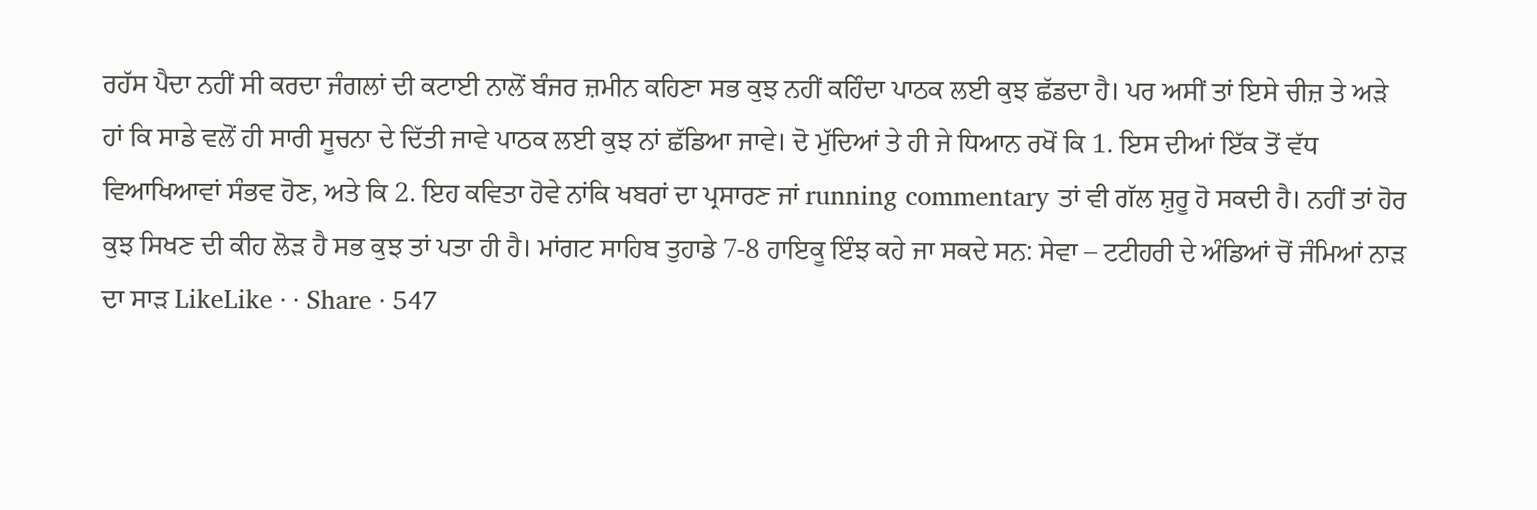ਰਹੱਸ ਪੈਦਾ ਨਹੀਂ ਸੀ ਕਰਦਾ ਜੰਗਲਾਂ ਦੀ ਕਟਾਈ ਨਾਲੋਂ ਬੰਜਰ ਜ਼ਮੀਨ ਕਹਿਣਾ ਸਭ ਕੁਝ ਨਹੀਂ ਕਹਿੰਦਾ ਪਾਠਕ ਲਈ ਕੁਝ ਛੱਡਦਾ ਹੈ। ਪਰ ਅਸੀਂ ਤਾਂ ਇਸੇ ਚੀਜ਼ ਤੇ ਅੜੇ ਹਾਂ ਕਿ ਸਾਡੇ ਵਲੋਂ ਹੀ ਸਾਰੀ ਸੂਚਨਾ ਦੇ ਦਿੱਤੀ ਜਾਵੇ ਪਾਠਕ ਲਈ ਕੁਝ ਨਾਂ ਛੱਡਿਆ ਜਾਵੇ। ਦੋ ਮੁੱਦਿਆਂ ਤੇ ਹੀ ਜੇ ਧਿਆਨ ਰਖੋਂ ਕਿ 1. ਇਸ ਦੀਆਂ ਇੱਕ ਤੋਂ ਵੱਧ ਵਿਆਖਿਆਵਾਂ ਸੰਭਵ ਹੋਣ, ਅਤੇ ਕਿ 2. ਇਹ ਕਵਿਤਾ ਹੋਵੇ ਨਾਂਕਿ ਖਬਰਾਂ ਦਾ ਪ੍ਰਸਾਰਣ ਜਾਂ running commentary ਤਾਂ ਵੀ ਗੱਲ ਸ਼ੁਰੂ ਹੋ ਸਕਦੀ ਹੈ। ਨਹੀਂ ਤਾਂ ਹੋਰ ਕੁਝ ਸਿਖਣ ਦੀ ਕੀਹ ਲੋੜ ਹੈ ਸਭ ਕੁਝ ਤਾਂ ਪਤਾ ਹੀ ਹੈ। ਮਾਂਗਟ ਸਾਹਿਬ ਤੁਹਾਡੇ 7-8 ਹਾਇਕੂ ਇੰਝ ਕਹੇ ਜਾ ਸਕਦੇ ਸਨ: ਸੇਵਾ – ਟਟੀਹਰੀ ਦੇ ਅੰਡਿਆਂ ਚੋਂ ਜੰਮਿਆਂ ਨਾੜ ਦਾ ਸਾੜ LikeLike · · Share · 547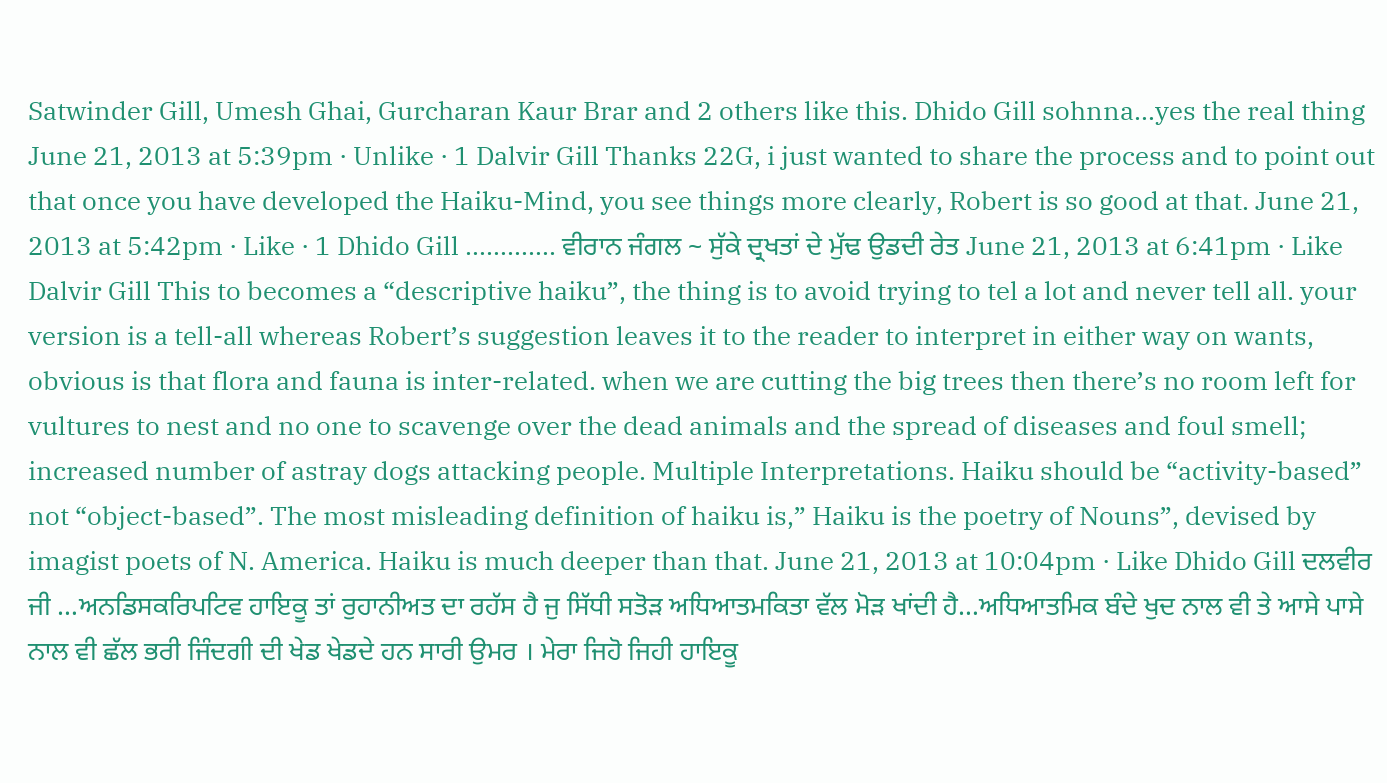Satwinder Gill, Umesh Ghai, Gurcharan Kaur Brar and 2 others like this. Dhido Gill sohnna…yes the real thing June 21, 2013 at 5:39pm · Unlike · 1 Dalvir Gill Thanks 22G, i just wanted to share the process and to point out that once you have developed the Haiku-Mind, you see things more clearly, Robert is so good at that. June 21, 2013 at 5:42pm · Like · 1 Dhido Gill …………. ਵੀਰਾਨ ਜੰਗਲ ~ ਸੁੱਕੇ ਦ੍ਰਖਤਾਂ ਦੇ ਮੁੱਢ ਉਡਦੀ ਰੇਤ June 21, 2013 at 6:41pm · Like Dalvir Gill This to becomes a “descriptive haiku”, the thing is to avoid trying to tel a lot and never tell all. your version is a tell-all whereas Robert’s suggestion leaves it to the reader to interpret in either way on wants, obvious is that flora and fauna is inter-related. when we are cutting the big trees then there’s no room left for vultures to nest and no one to scavenge over the dead animals and the spread of diseases and foul smell; increased number of astray dogs attacking people. Multiple Interpretations. Haiku should be “activity-based” not “object-based”. The most misleading definition of haiku is,” Haiku is the poetry of Nouns”, devised by imagist poets of N. America. Haiku is much deeper than that. June 21, 2013 at 10:04pm · Like Dhido Gill ਦਲਵੀਰ ਜੀ …ਅਨਡਿਸਕਰਿਪਟਿਵ ਹਾਇਕੂ ਤਾਂ ਰੁਹਾਨੀਅਤ ਦਾ ਰਹੱਸ ਹੈ ਜੁ ਸਿੱਧੀ ਸਤੋੜ ਅਧਿਆਤਮਕਿਤਾ ਵੱਲ ਮੋੜ ਖਾਂਦੀ ਹੈ…ਅਧਿਆਤਮਿਕ ਬੰਦੇ ਖੁਦ ਨਾਲ ਵੀ ਤੇ ਆਸੇ ਪਾਸੇ ਨਾਲ ਵੀ ਛੱਲ ਭਰੀ ਜਿੰਦਗੀ ਦੀ ਖੇਡ ਖੇਡਦੇ ਹਨ ਸਾਰੀ ਉਮਰ । ਮੇਰਾ ਜਿਹੋ ਜਿਹੀ ਹਾਇਕੂ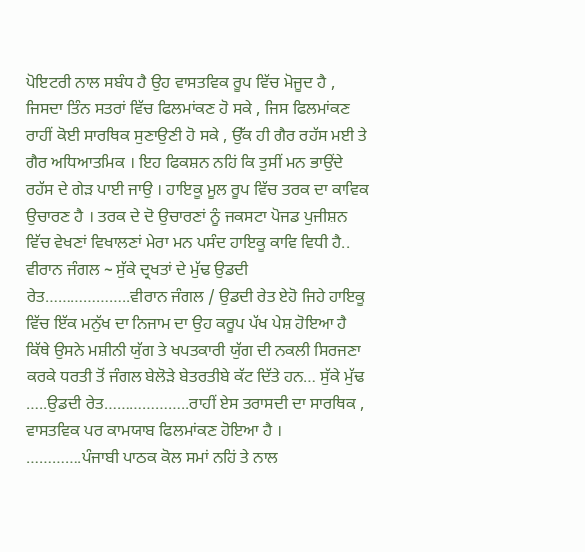ਪੋਇਟਰੀ ਨਾਲ ਸਬੰਧ ਹੈ ਉਹ ਵਾਸਤਵਿਕ ਰੂਪ ਵਿੱਚ ਮੋਜੂਦ ਹੈ , ਜਿਸਦਾ ਤਿੰਨ ਸਤਰਾਂ ਵਿੱਚ ਫਿਲਮਾਂਕਣ ਹੋ ਸਕੇ , ਜਿਸ ਫਿਲਮਾਂਕਣ ਰਾਹੀਂ ਕੋਈ ਸਾਰਥਿਕ ਸੁਣਾਉਣੀ ਹੋ ਸਕੇ , ਉੱਕ ਹੀ ਗੈਰ ਰਹੱਸ ਮਈ ਤੇ ਗੈਰ ਅਧਿਆਤਮਿਕ । ਇਹ ਫਿਕਸ਼ਨ ਨਹਿਂ ਕਿ ਤੁਸੀਂ ਮਨ ਭਾਉਂਦੇ ਰਹੱਸ ਦੇ ਗੇੜ ਪਾਈ ਜਾਉ । ਹਾਇਕੂ ਮੂਲ ਰੂਪ ਵਿੱਚ ਤਰਕ ਦਾ ਕਾਵਿਕ ਉਚਾਰਣ ਹੈ । ਤਰਕ ਦੇ ਦੋ ਉਚਾਰਣਾਂ ਨੂੰ ਜਕਸਟਾ ਪੋਜਡ ਪੁਜੀਸ਼ਨ ਵਿੱਚ ਵੇਖਣਾਂ ਵਿਖਾਲਣਾਂ ਮੇਰਾ ਮਨ ਪਸੰਦ ਹਾਇਕੂ ਕਾਵਿ ਵਿਧੀ ਹੈ.. ਵੀਰਾਨ ਜੰਗਲ ~ ਸੁੱਕੇ ਦ੍ਰਖਤਾਂ ਦੇ ਮੁੱਢ ਉਡਦੀ ਰੇਤ………………..ਵੀਰਾਨ ਜੰਗਲ / ਉਡਦੀ ਰੇਤ ਏਹੋ ਜਿਹੇ ਹਾਇਕੂ ਵਿੱਚ ਇੱਕ ਮਨੁੱਖ ਦਾ ਨਿਜਾਮ ਦਾ ਉਹ ਕਰੂਪ ਪੱਖ ਪੇਸ਼ ਹੋਇਆ ਹੈ ਕਿੱਥੇ ਉਸਨੇ ਮਸ਼ੀਨੀ ਯੁੱਗ ਤੇ ਖਪਤਕਾਰੀ ਯੁੱਗ ਦੀ ਨਕਲੀ ਸਿਰਜਣਾ ਕਰਕੇ ਧਰਤੀ ਤੋਂ ਜੰਗਲ ਬੇਲੋੜੇ ਬੇਤਰਤੀਬੇ ਕੱਟ ਦਿੱਤੇ ਹਨ… ਸੁੱਕੇ ਮੁੱਢ …..ਉਡਦੀ ਰੇਤ………………..ਰਾਹੀਂ ਏਸ ਤਰਾਸਦੀ ਦਾ ਸਾਰਥਿਕ , ਵਾਸਤਵਿਕ ਪਰ ਕਾਮਯਾਬ ਫਿਲਮਾਂਕਣ ਹੋਇਆ ਹੈ । ………….ਪੰਜਾਬੀ ਪਾਠਕ ਕੋਲ ਸਮਾਂ ਨਹਿਂ ਤੇ ਨਾਲ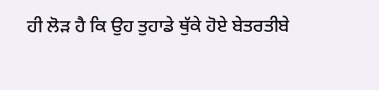ਹੀ ਲੋੜ ਹੈ ਕਿ ਉਹ ਤੁਹਾਡੇ ਥੁੱਕੇ ਹੋਏ ਬੇਤਰਤੀਬੇ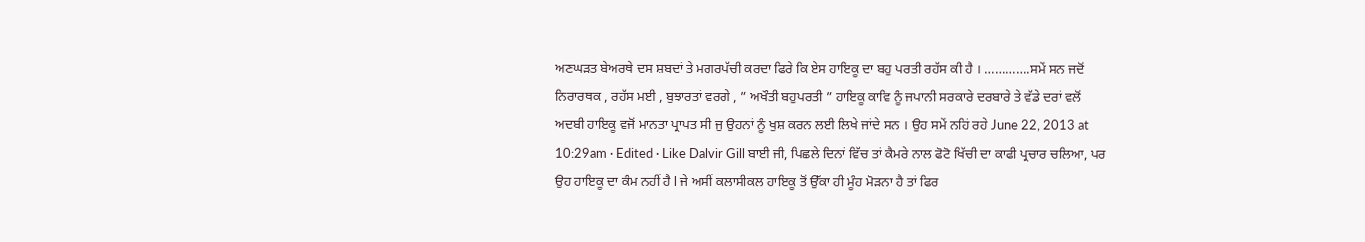ਅਣਘੜਤ ਬੇਅਰਥੇ ਦਸ ਸ਼ਬਦਾਂ ਤੇ ਮਗਰਪੱਚੀ ਕਰਦਾ ਫਿਰੇ ਕਿ ਏਸ ਹਾਇਕੂ ਦਾ ਬਹੁ ਪਰਤੀ ਰਹੱਸ ਕੀ ਹੈ । ………….ਸਮੇਂ ਸਨ ਜਦੋਂ ਨਿਰਾਰਥਕ , ਰਹੱਸ ਮਈ , ਬੁਝਾਰਤਾਂ ਵਰਗੇ , ” ਅਖੌਤੀ ਬਹੁਪਰਤੀ ” ਹਾਇਕੂ ਕਾਵਿ ਨੂੰ ਜਪਾਨੀ ਸਰਕਾਰੇ ਦਰਬਾਰੇ ਤੇ ਵੱਡੇ ਦਰਾਂ ਵਲੋਂ ਅਦਬੀ ਹਾਇਕੂ ਵਜੋਂ ਮਾਨਤਾ ਪ੍ਰਾਪਤ ਸੀ ਜੁ ਉਹਨਾਂ ਨੂੰ ਖੁਸ਼ ਕਰਨ ਲਈ ਲਿਖੇ ਜਾਂਦੇ ਸਨ । ਉਹ ਸਮੇਂ ਨਹਿਂ ਰਹੇ June 22, 2013 at 10:29am · Edited · Like Dalvir Gill ਬਾਈ ਜੀ, ਪਿਛਲੇ ਦਿਨਾਂ ਵਿੱਚ ਤਾਂ ਕੈਮਰੇ ਨਾਲ ਫੋਟੋ ਖਿੱਚੀ ਦਾ ਕਾਫੀ ਪ੍ਰਚਾਰ ਚਲਿਆ, ਪਰ ਉਹ ਹਾਇਕੂ ਦਾ ਕੰਮ ਨਹੀਂ ਹੈ l ਜੇ ਅਸੀਂ ਕਲਾਸੀਕਲ ਹਾਇਕੂ ਤੋਂ ਉੱਕਾ ਹੀ ਮੂੰਹ ਮੋੜਨਾ ਹੈ ਤਾਂ ਫਿਰ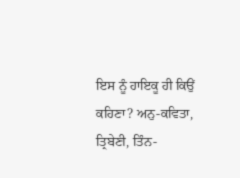ਇਸ ਨੂੰ ਹਾਇਕੂ ਹੀ ਕਿਉਂ ਕਹਿਣਾ? ਅਨੁ-ਕਵਿਤਾ, ਤ੍ਰਿਬੇਣੀ, ਤਿੰਨ-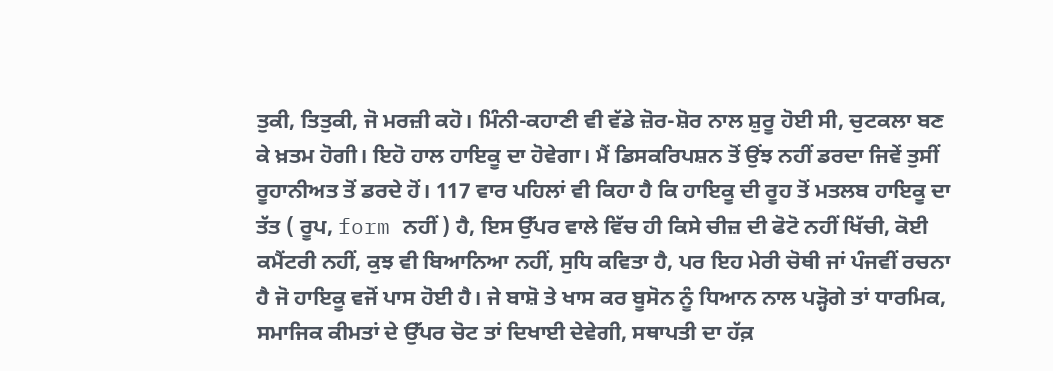ਤੁਕੀ, ਤਿਤੁਕੀ, ਜੋ ਮਰਜ਼ੀ ਕਹੋ। ਮਿੰਨੀ-ਕਹਾਣੀ ਵੀ ਵੱਡੇ ਜ਼ੋਰ-ਸ਼ੋਰ ਨਾਲ ਸ਼ੁਰੂ ਹੋਈ ਸੀ, ਚੁਟਕਲਾ ਬਣ ਕੇ ਖ਼ਤਮ ਹੋਗੀ। ਇਹੋ ਹਾਲ ਹਾਇਕੂ ਦਾ ਹੋਵੇਗਾ। ਮੈਂ ਡਿਸਕਰਿਪਸ਼ਨ ਤੋਂ ਉਂਝ ਨਹੀਂ ਡਰਦਾ ਜਿਵੇਂ ਤੁਸੀਂ ਰੂਹਾਨੀਅਤ ਤੋਂ ਡਰਦੇ ਹੋਂ। 117 ਵਾਰ ਪਹਿਲਾਂ ਵੀ ਕਿਹਾ ਹੈ ਕਿ ਹਾਇਕੂ ਦੀ ਰੂਹ ਤੋਂ ਮਤਲਬ ਹਾਇਕੂ ਦਾ ਤੱਤ ( ਰੂਪ, form ਨਹੀਂ ) ਹੈ, ਇਸ ਉੱਪਰ ਵਾਲੇ ਵਿੱਚ ਹੀ ਕਿਸੇ ਚੀਜ਼ ਦੀ ਫੋਟੋ ਨਹੀਂ ਖਿੱਚੀ, ਕੋਈ ਕਮੈਂਟਰੀ ਨਹੀਂ, ਕੁਝ ਵੀ ਬਿਆਨਿਆ ਨਹੀਂ, ਸੁਧਿ ਕਵਿਤਾ ਹੈ, ਪਰ ਇਹ ਮੇਰੀ ਚੋਥੀ ਜਾਂ ਪੰਜਵੀਂ ਰਚਨਾ ਹੈ ਜੋ ਹਾਇਕੂ ਵਜੋਂ ਪਾਸ ਹੋਈ ਹੈ। ਜੇ ਬਾਸ਼ੋ ਤੇ ਖਾਸ ਕਰ ਬੂਸੋਨ ਨੂੰ ਧਿਆਨ ਨਾਲ ਪੜ੍ਹੋਗੇ ਤਾਂ ਧਾਰਮਿਕ, ਸਮਾਜਿਕ ਕੀਮਤਾਂ ਦੇ ਉੱਪਰ ਚੋਟ ਤਾਂ ਦਿਖਾਈ ਦੇਵੇਗੀ, ਸਥਾਪਤੀ ਦਾ ਹੱਕ਼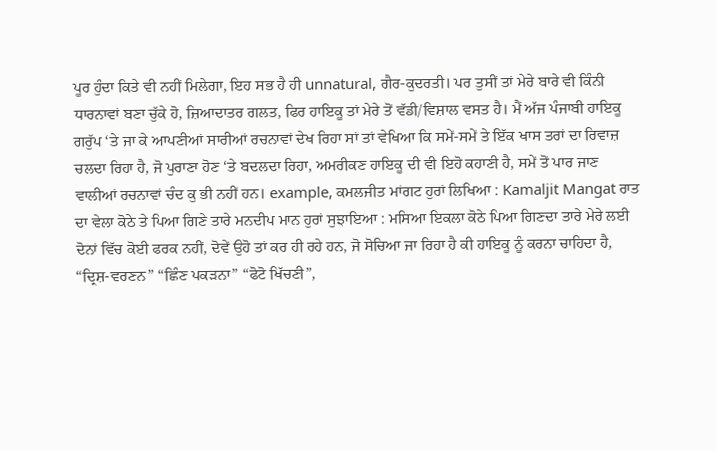ਪੂਰ ਹੁੰਦਾ ਕਿਤੇ ਵੀ ਨਹੀਂ ਮਿਲੇਗਾ, ਇਹ ਸਭ ਹੈ ਹੀ unnatural, ਗੈਰ-ਕੁਦਰਤੀ। ਪਰ ਤੁਸੀਂ ਤਾਂ ਮੇਰੇ ਬਾਰੇ ਵੀ ਕਿੰਨੀ ਧਾਰਨਾਵਾਂ ਬਣਾ ਚੁੱਕੇ ਹੋ, ਜ਼ਿਆਦਾਤਰ ਗਲਤ, ਫਿਰ ਹਾਇਕੂ ਤਾਂ ਮੇਰੇ ਤੋਂ ਵੱਡੀ/ਵਿਸ਼ਾਲ ਵਸਤ ਹੈ। ਮੈਂ ਅੱਜ ਪੰਜਾਬੀ ਹਾਇਕੂ ਗਰੁੱਪ ‘ਤੇ ਜਾ ਕੇ ਆਪਣੀਆਂ ਸਾਰੀਆਂ ਰਚਨਾਵਾਂ ਦੇਖ ਰਿਹਾ ਸਾਂ ਤਾਂ ਵੇਖਿਆ ਕਿ ਸਮੇਂ-ਸਮੇਂ ਤੇ ਇੱਕ ਖਾਸ ਤਰਾਂ ਦਾ ਰਿਵਾਜ਼ ਚਲਦਾ ਰਿਹਾ ਹੈ, ਜੋ ਪੁਰਾਣਾ ਹੋਣ ‘ਤੇ ਬਦਲਦਾ ਰਿਹਾ, ਅਮਰੀਕਣ ਹਾਇਕੂ ਦੀ ਵੀ ਇਹੋ ਕਹਾਣੀ ਹੈ, ਸਮੇਂ ਤੋਂ ਪਾਰ ਜਾਣ ਵਾਲੀਆਂ ਰਚਨਾਵਾਂ ਚੰਦ ਕੁ ਭੀ ਨਹੀਂ ਹਨ। example, ਕਮਲਜੀਤ ਮਾਂਗਟ ਹੁਰਾਂ ਲਿਖਿਆ : Kamaljit Mangat ਰਾਤ ਦਾ ਵੇਲਾ ਕੋਠੇ ਤੇ ਪਿਆ ਗਿਣੇ ਤਾਰੇ ਮਨਦੀਪ ਮਾਨ ਹੁਰਾਂ ਸੁਝਾਇਆ : ਮਸਿਆ ਇਕਲਾ ਕੋਠੇ ਪਿਆ ਗਿਣਦਾ ਤਾਰੇ ਮੇਰੇ ਲਈ ਦੋਨਾਂ ਵਿੱਚ ਕੋਈ ਫਰਕ ਨਹੀਂ, ਦੋਵੇਂ ਉਹੋ ਤਾਂ ਕਰ ਹੀ ਰਹੇ ਹਨ, ਜੋ ਸੋਚਿਆ ਜਾ ਰਿਹਾ ਹੈ ਕੀ ਹਾਇਕੂ ਨੂੰ ਕਰਨਾ ਚਾਹਿਦਾ ਹੈ, “ਦ੍ਰਿਸ਼-ਵਰਣਨ” “ਛਿੰਣ ਪਕੜਨਾ” “ਫੋਟੋ ਖਿੱਚਣੀ”,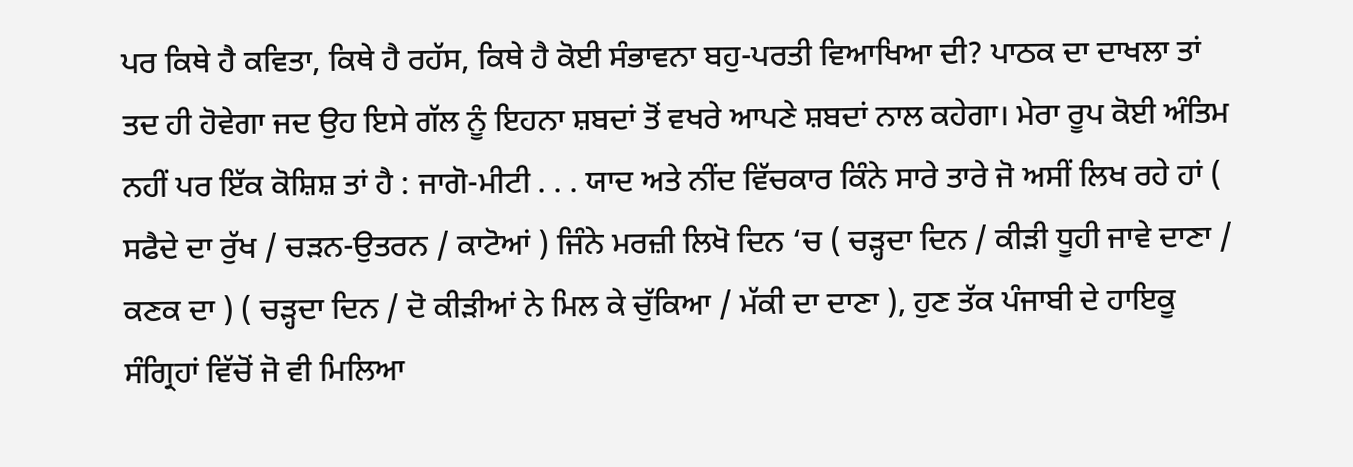ਪਰ ਕਿਥੇ ਹੈ ਕਵਿਤਾ, ਕਿਥੇ ਹੈ ਰਹੱਸ, ਕਿਥੇ ਹੈ ਕੋਈ ਸੰਭਾਵਨਾ ਬਹੁ-ਪਰਤੀ ਵਿਆਖਿਆ ਦੀ? ਪਾਠਕ ਦਾ ਦਾਖਲਾ ਤਾਂ ਤਦ ਹੀ ਹੋਵੇਗਾ ਜਦ ਉਹ ਇਸੇ ਗੱਲ ਨੂੰ ਇਹਨਾ ਸ਼ਬਦਾਂ ਤੋਂ ਵਖਰੇ ਆਪਣੇ ਸ਼ਬਦਾਂ ਨਾਲ ਕਹੇਗਾ। ਮੇਰਾ ਰੂਪ ਕੋਈ ਅੰਤਿਮ ਨਹੀਂ ਪਰ ਇੱਕ ਕੋਸ਼ਿਸ਼ ਤਾਂ ਹੈ : ਜਾਗੋ-ਮੀਟੀ . . . ਯਾਦ ਅਤੇ ਨੀਂਦ ਵਿੱਚਕਾਰ ਕਿੰਨੇ ਸਾਰੇ ਤਾਰੇ ਜੋ ਅਸੀਂ ਲਿਖ ਰਹੇ ਹਾਂ ( ਸਫੈਦੇ ਦਾ ਰੁੱਖ / ਚੜਨ-ਉਤਰਨ / ਕਾਟੋਆਂ ) ਜਿੰਨੇ ਮਰਜ਼ੀ ਲਿਖੋ ਦਿਨ ‘ਚ ( ਚੜ੍ਹਦਾ ਦਿਨ / ਕੀੜੀ ਧੂਹੀ ਜਾਵੇ ਦਾਣਾ / ਕਣਕ ਦਾ ) ( ਚੜ੍ਹਦਾ ਦਿਨ / ਦੋ ਕੀੜੀਆਂ ਨੇ ਮਿਲ ਕੇ ਚੁੱਕਿਆ / ਮੱਕੀ ਦਾ ਦਾਣਾ ), ਹੁਣ ਤੱਕ ਪੰਜਾਬੀ ਦੇ ਹਾਇਕੂ ਸੰਗ੍ਰਿਹਾਂ ਵਿੱਚੋਂ ਜੋ ਵੀ ਮਿਲਿਆ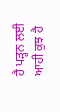ਹੈ ਪੜ੍ਹਨ ਲਈ ਆਹੀ ਕੁਝ ਹੈ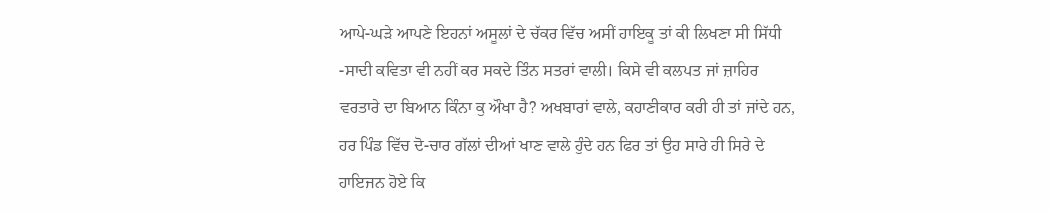ਆਪੇ-ਘੜੇ ਆਪਣੇ ਇਹਨਾਂ ਅਸੂਲਾਂ ਦੇ ਚੱਕਰ ਵਿੱਚ ਅਸੀਂ ਹਾਇਕੂ ਤਾਂ ਕੀ ਲਿਖਣਾ ਸੀ ਸਿੱਧੀ -ਸਾਦੀ ਕਵਿਤਾ ਵੀ ਨਹੀਂ ਕਰ ਸਕਦੇ ਤਿੰਨ ਸਤਰਾਂ ਵਾਲੀ। ਕਿਸੇ ਵੀ ਕਲਪਤ ਜਾਂ ਜ਼ਾਹਿਰ ਵਰਤਾਰੇ ਦਾ ਬਿਆਨ ਕਿੰਨਾ ਕੁ ਔਖਾ ਹੈ? ਅਖਬਾਰਾਂ ਵਾਲੇ, ਕਹਾਣੀਕਾਰ ਕਰੀ ਹੀ ਤਾਂ ਜਾਂਦੇ ਹਨ, ਹਰ ਪਿੰਡ ਵਿੱਚ ਦੋ-ਚਾਰ ਗੱਲਾਂ ਦੀਆਂ ਖਾਣ ਵਾਲੇ ਹੁੰਦੇ ਹਨ ਫਿਰ ਤਾਂ ਉਹ ਸਾਰੇ ਹੀ ਸਿਰੇ ਦੇ ਹਾਇਜਨ ਹੋਏ ਕਿ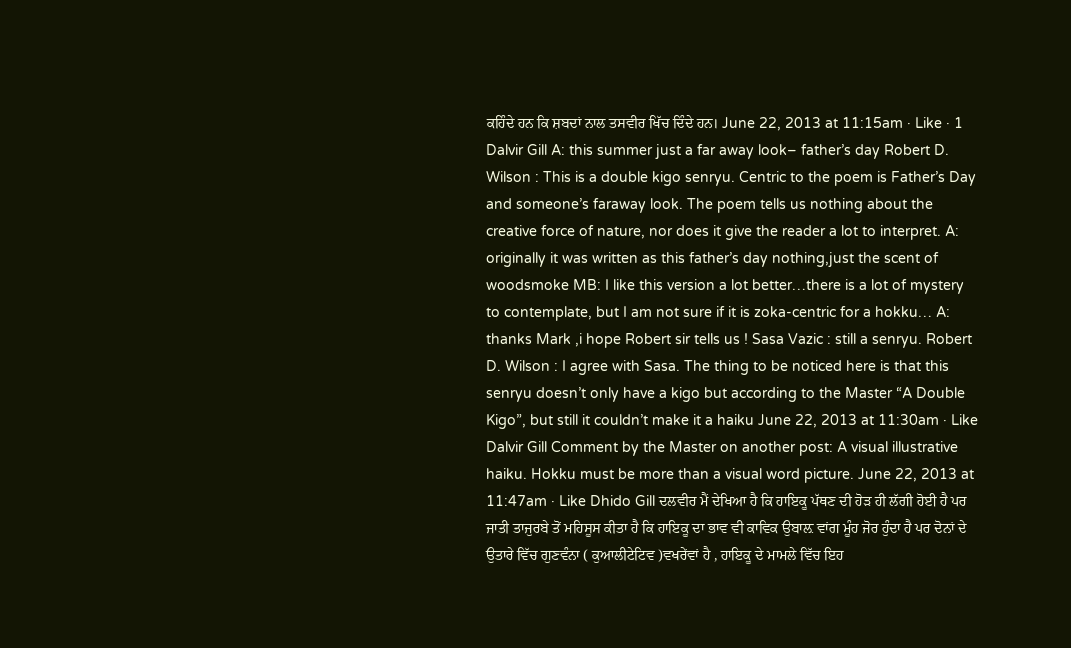ਕਹਿੰਦੇ ਹਨ ਕਿ ਸ਼ਬਦਾਂ ਨਾਲ ਤਸਵੀਰ ਖਿੱਚ ਦਿੰਦੇ ਹਨ। June 22, 2013 at 11:15am · Like · 1 Dalvir Gill A: this summer just a far away look– father’s day Robert D. Wilson : This is a double kigo senryu. Centric to the poem is Father’s Day and someone’s faraway look. The poem tells us nothing about the creative force of nature, nor does it give the reader a lot to interpret. A: originally it was written as this father’s day nothing,just the scent of woodsmoke MB: I like this version a lot better…there is a lot of mystery to contemplate, but I am not sure if it is zoka-centric for a hokku… A: thanks Mark ,i hope Robert sir tells us ! Sasa Vazic : still a senryu. Robert D. Wilson : I agree with Sasa. The thing to be noticed here is that this senryu doesn’t only have a kigo but according to the Master “A Double Kigo”, but still it couldn’t make it a haiku June 22, 2013 at 11:30am · Like Dalvir Gill Comment by the Master on another post: A visual illustrative haiku. Hokku must be more than a visual word picture. June 22, 2013 at 11:47am · Like Dhido Gill ਦਲਵੀਰ ਮੈਂ ਦੇਖਿਆ ਹੈ ਕਿ ਹਾਇਕੂ ਪੱਥਣ ਦੀ ਹੋੜ ਹੀ ਲੱਗੀ ਹੋਈ ਹੈ ਪਰ ਜਾਤੀ ਤਾਜੁਰਬੇ ਤੋਂ ਮਹਿਸੂਸ ਕੀਤਾ ਹੈ ਕਿ ਹਾਇਕੂ ਦਾ ਭਾਵ ਵੀ ਕਾਵਿਕ ਉਬਾਲ਼ ਵਾਂਗ ਮੂੰਹ ਜੋਰ ਹੁੰਦਾ ਹੈ ਪਰ ਦੋਨਾਂ ਦੇ ਉਤਾਰੇ ਵਿੱਚ ਗੁਣਵੰਨਾ ( ਕੁਆਲੀਟੇਟਿਵ )ਵਖਰੇਂਵਾਂ ਹੈ , ਹਾਇਕੂ ਦੇ ਮਾਮਲੇ ਵਿੱਚ ਇਹ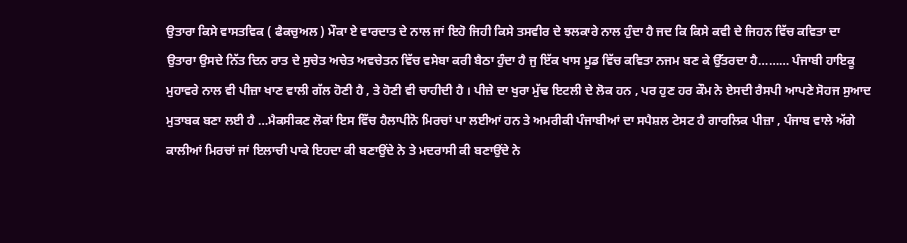ਉਤਾਰਾ ਕਿਸੇ ਵਾਸਤਵਿਕ ( ਫੈਕਚੁਅਲ ) ਮੌਕਾ ਏ ਵਾਰਦਾਤ ਦੇ ਨਾਲ ਜਾਂ ਇਹੋ ਜਿਹੀ ਕਿਸੇ ਤਸਵੀਰ ਦੇ ਝਲਕਾਰੇ ਨਾਲ ਹੁੰਦਾ ਹੈ ਜਦ ਕਿ ਕਿਸੇ ਕਵੀ ਦੇ ਜਿਹਨ ਵਿੱਚ ਕਵਿਤਾ ਦਾ ਉਤਾਰਾ ਉਸਦੇ ਨਿੱਤ ਦਿਨ ਰਾਤ ਦੇ ਸੁਚੇਤ ਅਚੇਤ ਅਵਚੇਤਨ ਵਿੱਚ ਵਸੇਬਾ ਕਰੀ ਬੈਠਾ ਹੁੰਦਾ ਹੈ ਜੁ ਇੱਕ ਖਾਸ ਮੂਡ ਵਿੱਚ ਕਵਿਤਾ ਨਜਮ ਬਣ ਕੇ ਉੱਤਰਦਾ ਹੈ……… ਪੰਜਾਬੀ ਹਾਇਕੂ ਮੁਹਾਵਰੇ ਨਾਲ ਵੀ ਪੀਜ਼ਾ ਖਾਣ ਵਾਲੀ ਗੱਲ ਹੋਣੀ ਹੈ , ਤੇ ਹੋਣੀ ਵੀ ਚਾਹੀਦੀ ਹੈ । ਪੀਜ਼ੇ ਦਾ ਖੁਰਾ ਮੁੱਢ ਇਟਲੀ ਦੇ ਲੋਕ ਹਨ , ਪਰ ਹੁਣ ਹਰ ਕੌਮ ਨੇ ਏਸਦੀ ਰੈਸਪੀ ਆਪਣੇ ਸੋਹਜ ਸੁਆਦ ਮੁਤਾਬਕ ਬਣਾ ਲਈ ਹੈ …ਮੈਕਸੀਕਣ ਲੋਕਾਂ ਇਸ ਵਿੱਚ ਹੈਲਾਪੀਨੋ ਮਿਰਚਾਂ ਪਾ ਲਈਆਂ ਹਨ ਤੇ ਅਮਰੀਕੀ ਪੰਜਾਬੀਆਂ ਦਾ ਸਪੈਸ਼ਲ ਟੇਸਟ ਹੈ ਗਾਰਲਿਕ ਪੀਜ਼ਾ , ਪੰਜਾਬ ਵਾਲੇ ਅੱਗੇ ਕਾਲੀਆਂ ਮਿਰਚਾਂ ਜਾਂ ਇਲਾਚੀ ਪਾਕੇ ਇਹਦਾ ਕੀ ਬਣਾਉਂਦੇ ਨੇ ਤੇ ਮਦਰਾਸੀ ਕੀ ਬਣਾਉਂਦੇ ਨੇ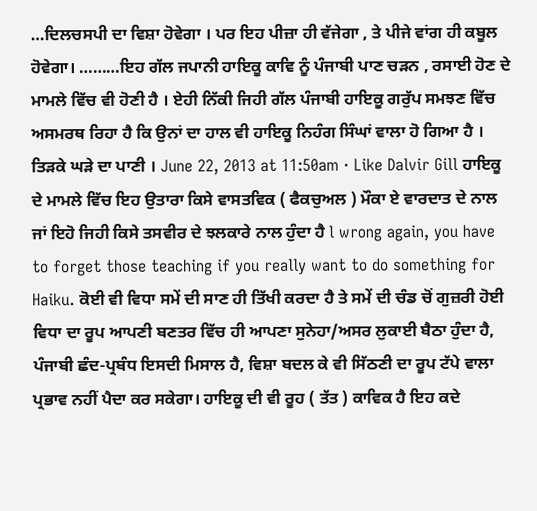…ਦਿਲਚਸਪੀ ਦਾ ਵਿਸ਼ਾ ਹੋਵੇਗਾ । ਪਰ ਇਹ ਪੀਜ਼ਾ ਹੀ ਵੱਜੇਗਾ , ਤੇ ਪੀਜੇ ਵਾਂਗ ਹੀ ਕਬੂਲ ਹੋਵੇਗਾ। ………ਇਹ ਗੱਲ ਜਪਾਨੀ ਹਾਇਕੂ ਕਾਵਿ ਨੂੰ ਪੰਜਾਬੀ ਪਾਣ ਚੜਨ , ਰਸਾਈ ਹੋਣ ਦੇ ਮਾਮਲੇ ਵਿੱਚ ਵੀ ਹੋਣੀ ਹੈ । ਏਹੀ ਨਿੱਕੀ ਜਿਹੀ ਗੱਲ ਪੰਜਾਬੀ ਹਾਇਕੂ ਗਰੁੱਪ ਸਮਝਣ ਵਿੱਚ ਅਸਮਰਥ ਰਿਹਾ ਹੈ ਕਿ ਉਨਾਂ ਦਾ ਹਾਲ ਵੀ ਹਾਇਕੂ ਨਿਹੰਗ ਸਿੰਘਾਂ ਵਾਲਾ ਹੋ ਗਿਆ ਹੈ । ਤਿੜਕੇ ਘੜੇ ਦਾ ਪਾਣੀ । June 22, 2013 at 11:50am · Like Dalvir Gill ਹਾਇਕੂ ਦੇ ਮਾਮਲੇ ਵਿੱਚ ਇਹ ਉਤਾਰਾ ਕਿਸੇ ਵਾਸਤਵਿਕ ( ਫੈਕਚੁਅਲ ) ਮੌਕਾ ਏ ਵਾਰਦਾਤ ਦੇ ਨਾਲ ਜਾਂ ਇਹੋ ਜਿਹੀ ਕਿਸੇ ਤਸਵੀਰ ਦੇ ਝਲਕਾਰੇ ਨਾਲ ਹੁੰਦਾ ਹੈ l wrong again, you have to forget those teaching if you really want to do something for Haiku. ਕੋਈ ਵੀ ਵਿਧਾ ਸਮੇਂ ਦੀ ਸਾਣ ਹੀ ਤਿੱਖੀ ਕਰਦਾ ਹੈ ਤੇ ਸਮੇਂ ਦੀ ਚੰਡ ਚੋਂ ਗੁਜ਼ਰੀ ਹੋਈ ਵਿਧਾ ਦਾ ਰੂਪ ਆਪਣੀ ਬਣਤਰ ਵਿੱਚ ਹੀ ਆਪਣਾ ਸੁਨੇਹਾ/ਅਸਰ ਲੁਕਾਈ ਬੈਠਾ ਹੁੰਦਾ ਹੈ, ਪੰਜਾਬੀ ਛੰਦ-ਪ੍ਰਬੰਧ ਇਸਦੀ ਮਿਸਾਲ ਹੈ, ਵਿਸ਼ਾ ਬਦਲ ਕੇ ਵੀ ਸਿੱਠਣੀ ਦਾ ਰੂਪ ਟੱਪੇ ਵਾਲਾ ਪ੍ਰਭਾਵ ਨਹੀਂ ਪੈਦਾ ਕਰ ਸਕੇਗਾ। ਹਾਇਕੂ ਦੀ ਵੀ ਰੂਹ ( ਤੱਤ ) ਕਾਵਿਕ ਹੈ ਇਹ ਕਦੇ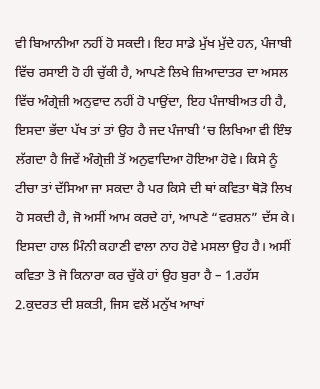ਵੀ ਬਿਆਨੀਆ ਨਹੀਂ ਹੋ ਸਕਦੀ। ਇਹ ਸਾਡੇ ਮੁੱਖ ਮੁੱਦੇ ਹਨ, ਪੰਜਾਬੀ ਵਿੱਚ ਰਸਾਈ ਹੋ ਹੀ ਚੁੱਕੀ ਹੈ, ਆਪਣੇ ਲਿਖੇ ਜ਼ਿਆਦਾਤਰ ਦਾ ਅਸਲ ਵਿੱਚ ਅੰਗ੍ਰੇਜ਼ੀ ਅਨੁਵਾਦ ਨਹੀਂ ਹੋ ਪਾਉਂਦਾ, ਇਹ ਪੰਜਾਬੀਅਤ ਹੀ ਹੈ, ਇਸਦਾ ਭੱਦਾ ਪੱਖ ਤਾਂ ਤਾਂ ਉਹ ਹੈ ਜਦ ਪੰਜਾਬੀ ‘ਚ ਲਿਖਿਆ ਵੀ ਇੰਝ ਲੱਗਦਾ ਹੈ ਜਿਵੇਂ ਅੰਗ੍ਰੇਜ਼ੀ ਤੋਂ ਅਨੁਵਾਦਿਆ ਹੋਇਆ ਹੋਵੇ। ਕਿਸੇ ਨੂੰ ਟੀਚਾ ਤਾਂ ਦੱਸਿਆ ਜਾ ਸਕਦਾ ਹੈ ਪਰ ਕਿਸੇ ਦੀ ਥਾਂ ਕਵਿਤਾ ਥੋੜੋ ਲਿਖ ਹੋ ਸਕਦੀ ਹੈ, ਜੋ ਅਸੀਂ ਆਮ ਕਰਦੇ ਹਾਂ, ਆਪਣੇ “ਵਰਸ਼ਨ” ਦੱਸ ਕੇ। ਇਸਦਾ ਹਾਲ ਮਿੰਨੀ ਕਹਾਣੀ ਵਾਲਾ ਨਾਹ ਹੋਵੇ ਮਸਲਾ ਉਹ ਹੈ। ਅਸੀਂ ਕਵਿਤਾ ਤੋ ਜੋ ਕਿਨਾਰਾ ਕਰ ਚੁੱਕੇ ਹਾਂ ਉਹ ਬੁਰਾ ਹੈ – 1.ਰਹੱਸ 2.ਕੁਦਰਤ ਦੀ ਸ਼ਕਤੀ, ਜਿਸ ਵਲੋਂ ਮਨੁੱਖ ਆਖਾਂ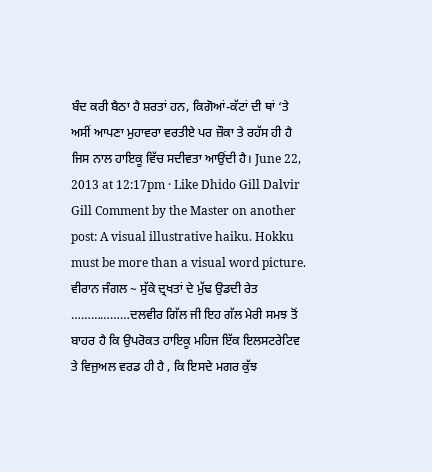ਬੰਦ ਕਰੀ ਬੈਠਾ ਹੈ ਸ਼ਰਤਾਂ ਹਨ, ਕਿਗੋਆਂ-ਕੱਟਾਂ ਦੀ ਥਾਂ ‘ਤੇ ਅਸੀਂ ਆਪਣਾ ਮੁਹਾਵਰਾ ਵਰਤੀਏ ਪਰ ਜ਼ੌਕਾ ਤੇ ਰਹੱਸ ਹੀ ਹੈ ਜਿਸ ਨਾਲ ਹਾਇਕੂ ਵਿੱਚ ਸਦੀਵਤਾ ਆਉਂਦੀ ਹੈ। June 22, 2013 at 12:17pm · Like Dhido Gill Dalvir Gill Comment by the Master on another post: A visual illustrative haiku. Hokku must be more than a visual word picture. ਵੀਰਾਨ ਜੰਗਲ ~ ਸੁੱਕੇ ਦ੍ਰਖਤਾਂ ਦੇ ਮੁੱਢ ਉਡਦੀ ਰੇਤ ………………ਦਲਵੀਰ ਗਿੱਲ ਜੀ ਇਹ ਗੱਲ ਮੇਰੀ ਸਮਝ ਤੋਂ ਬਾਹਰ ਹੈ ਕਿ ਉਪਰੋਕਤ ਹਾਇਕੂ ਮਹਿਜ ਇੱਕ ਇਲਸਟਰੇਟਿਵ ਤੇ ਵਿਜੁਅਲ ਵਰਡ ਹੀ ਹੈ , ਕਿ ਇਸਦੇ ਮਗਰ ਕੁੱਝ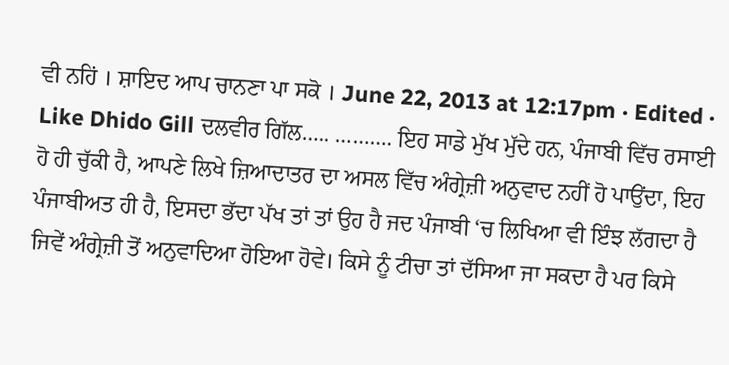ਵੀ ਨਹਿਂ । ਸ਼ਾਇਦ ਆਪ ਚਾਨਣਾ ਪਾ ਸਕੋ । June 22, 2013 at 12:17pm · Edited · Like Dhido Gill ਦਲਵੀਰ ਗਿੱਲ….. ………. ਇਹ ਸਾਡੇ ਮੁੱਖ ਮੁੱਦੇ ਹਨ, ਪੰਜਾਬੀ ਵਿੱਚ ਰਸਾਈ ਹੋ ਹੀ ਚੁੱਕੀ ਹੈ, ਆਪਣੇ ਲਿਖੇ ਜ਼ਿਆਦਾਤਰ ਦਾ ਅਸਲ ਵਿੱਚ ਅੰਗ੍ਰੇਜ਼ੀ ਅਨੁਵਾਦ ਨਹੀਂ ਹੋ ਪਾਉਂਦਾ, ਇਹ ਪੰਜਾਬੀਅਤ ਹੀ ਹੈ, ਇਸਦਾ ਭੱਦਾ ਪੱਖ ਤਾਂ ਤਾਂ ਉਹ ਹੈ ਜਦ ਪੰਜਾਬੀ ‘ਚ ਲਿਖਿਆ ਵੀ ਇੰਝ ਲੱਗਦਾ ਹੈ ਜਿਵੇਂ ਅੰਗ੍ਰੇਜ਼ੀ ਤੋਂ ਅਨੁਵਾਦਿਆ ਹੋਇਆ ਹੋਵੇ। ਕਿਸੇ ਨੂੰ ਟੀਚਾ ਤਾਂ ਦੱਸਿਆ ਜਾ ਸਕਦਾ ਹੈ ਪਰ ਕਿਸੇ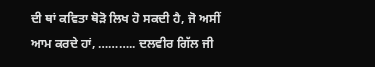ਦੀ ਥਾਂ ਕਵਿਤਾ ਥੋੜੋ ਲਿਖ ਹੋ ਸਕਦੀ ਹੈ, ਜੋ ਅਸੀਂ ਆਮ ਕਰਦੇ ਹਾਂ, ……….. ਦਲਵੀਰ ਗਿੱਲ ਜੀ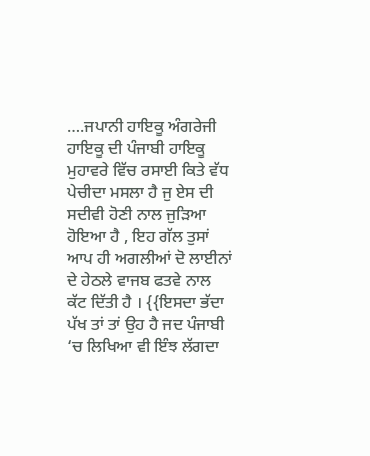….ਜਪਾਨੀ ਹਾਇਕੂ ਅੰਗਰੇਜੀ ਹਾਇਕੂ ਦੀ ਪੰਜਾਬੀ ਹਾਇਕੂ ਮੁਹਾਵਰੇ ਵਿੱਚ ਰਸਾਈ ਕਿਤੇ ਵੱਧ ਪੇਚੀਦਾ ਮਸਲਾ ਹੈ ਜੁ ਏਸ ਦੀ ਸਦੀਵੀ ਹੋਣੀ ਨਾਲ ਜੁੜਿਆ ਹੋਇਆ ਹੈ , ਇਹ ਗੱਲ ਤੁਸਾਂ ਆਪ ਹੀ ਅਗਲੀਆਂ ਦੋ ਲਾਈਨਾਂ ਦੇ ਹੇਠਲੇ ਵਾਜਬ ਫਤਵੇ ਨਾਲ ਕੱਟ ਦਿੱਤੀ ਹੈ । {{ਇਸਦਾ ਭੱਦਾ ਪੱਖ ਤਾਂ ਤਾਂ ਉਹ ਹੈ ਜਦ ਪੰਜਾਬੀ ‘ਚ ਲਿਖਿਆ ਵੀ ਇੰਝ ਲੱਗਦਾ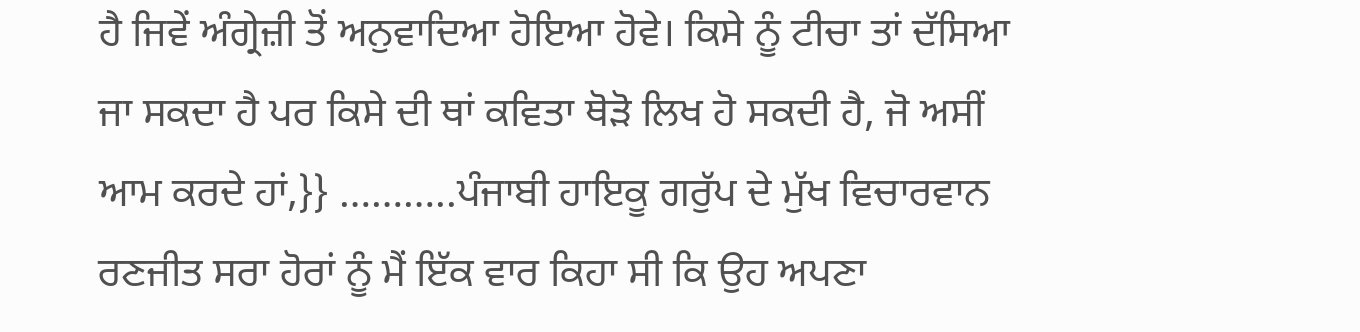ਹੈ ਜਿਵੇਂ ਅੰਗ੍ਰੇਜ਼ੀ ਤੋਂ ਅਨੁਵਾਦਿਆ ਹੋਇਆ ਹੋਵੇ। ਕਿਸੇ ਨੂੰ ਟੀਚਾ ਤਾਂ ਦੱਸਿਆ ਜਾ ਸਕਦਾ ਹੈ ਪਰ ਕਿਸੇ ਦੀ ਥਾਂ ਕਵਿਤਾ ਥੋੜੋ ਲਿਖ ਹੋ ਸਕਦੀ ਹੈ, ਜੋ ਅਸੀਂ ਆਮ ਕਰਦੇ ਹਾਂ,}} ………..ਪੰਜਾਬੀ ਹਾਇਕੂ ਗਰੁੱਪ ਦੇ ਮੁੱਖ ਵਿਚਾਰਵਾਨ ਰਣਜੀਤ ਸਰਾ ਹੋਰਾਂ ਨੂੰ ਮੈਂ ਇੱਕ ਵਾਰ ਕਿਹਾ ਸੀ ਕਿ ਉਹ ਅਪਣਾ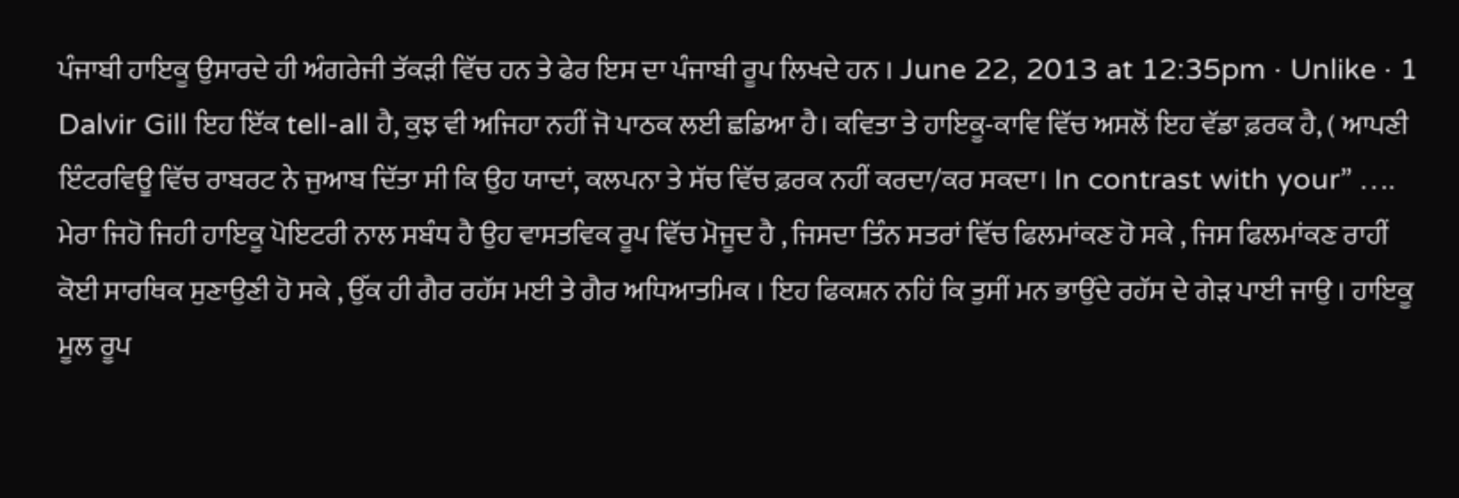ਪੰਜਾਬੀ ਹਾਇਕੂ ਉਸਾਰਦੇ ਹੀ ਅੰਗਰੇਜੀ ਤੱਕੜੀ ਵਿੱਚ ਹਨ ਤੇ ਫੇਰ ਇਸ ਦਾ ਪੰਜਾਬੀ ਰੂਪ ਲਿਖਦੇ ਹਨ । June 22, 2013 at 12:35pm · Unlike · 1 Dalvir Gill ਇਹ ਇੱਕ tell-all ਹੈ, ਕੁਝ ਵੀ ਅਜਿਹਾ ਨਹੀਂ ਜੋ ਪਾਠਕ ਲਈ ਛਡਿਆ ਹੈ। ਕਵਿਤਾ ਤੇ ਹਾਇਕੂ-ਕਾਵਿ ਵਿੱਚ ਅਸਲੋਂ ਇਹ ਵੱਡਾ ਫ਼ਰਕ ਹੈ, ( ਆਪਣੀ ਇੰਟਰਵਿਊ ਵਿੱਚ ਰਾਬਰਟ ਨੇ ਜੁਆਬ ਦਿੱਤਾ ਸੀ ਕਿ ਉਹ ਯਾਦਾਂ, ਕਲਪਨਾ ਤੇ ਸੱਚ ਵਿੱਚ ਫ਼ਰਕ ਨਹੀਂ ਕਰਦਾ/ਕਰ ਸਕਦਾ। In contrast with your” …. ਮੇਰਾ ਜਿਹੋ ਜਿਹੀ ਹਾਇਕੂ ਪੋਇਟਰੀ ਨਾਲ ਸਬੰਧ ਹੈ ਉਹ ਵਾਸਤਵਿਕ ਰੂਪ ਵਿੱਚ ਮੋਜੂਦ ਹੈ , ਜਿਸਦਾ ਤਿੰਨ ਸਤਰਾਂ ਵਿੱਚ ਫਿਲਮਾਂਕਣ ਹੋ ਸਕੇ , ਜਿਸ ਫਿਲਮਾਂਕਣ ਰਾਹੀਂ ਕੋਈ ਸਾਰਥਿਕ ਸੁਣਾਉਣੀ ਹੋ ਸਕੇ , ਉੱਕ ਹੀ ਗੈਰ ਰਹੱਸ ਮਈ ਤੇ ਗੈਰ ਅਧਿਆਤਮਿਕ । ਇਹ ਫਿਕਸ਼ਨ ਨਹਿਂ ਕਿ ਤੁਸੀਂ ਮਨ ਭਾਉਂਦੇ ਰਹੱਸ ਦੇ ਗੇੜ ਪਾਈ ਜਾਉ । ਹਾਇਕੂ ਮੂਲ ਰੂਪ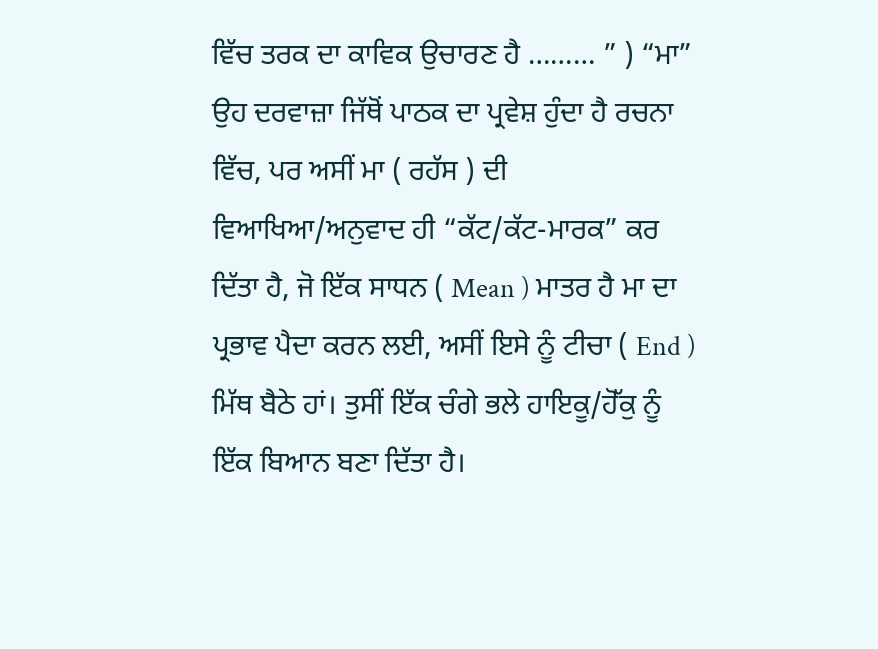ਵਿੱਚ ਤਰਕ ਦਾ ਕਾਵਿਕ ਉਚਾਰਣ ਹੈ ……… ” ) “ਮਾ” ਉਹ ਦਰਵਾਜ਼ਾ ਜਿੱਥੋਂ ਪਾਠਕ ਦਾ ਪ੍ਰਵੇਸ਼ ਹੁੰਦਾ ਹੈ ਰਚਨਾ ਵਿੱਚ, ਪਰ ਅਸੀਂ ਮਾ ( ਰਹੱਸ ) ਦੀ ਵਿਆਖਿਆ/ਅਨੁਵਾਦ ਹੀ “ਕੱਟ/ਕੱਟ-ਮਾਰਕ” ਕਰ ਦਿੱਤਾ ਹੈ, ਜੋ ਇੱਕ ਸਾਧਨ ( Mean ) ਮਾਤਰ ਹੈ ਮਾ ਦਾ ਪ੍ਰਭਾਵ ਪੈਦਾ ਕਰਨ ਲਈ, ਅਸੀਂ ਇਸੇ ਨੂੰ ਟੀਚਾ ( End ) ਮਿੱਥ ਬੈਠੇ ਹਾਂ। ਤੁਸੀਂ ਇੱਕ ਚੰਗੇ ਭਲੇ ਹਾਇਕੂ/ਹੋੱਕੁ ਨੂੰ ਇੱਕ ਬਿਆਨ ਬਣਾ ਦਿੱਤਾ ਹੈ।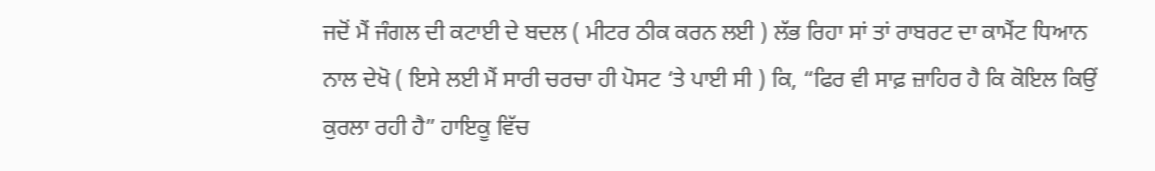ਜਦੋਂ ਮੈਂ ਜੰਗਲ ਦੀ ਕਟਾਈ ਦੇ ਬਦਲ ( ਮੀਟਰ ਠੀਕ ਕਰਨ ਲਈ ) ਲੱਭ ਰਿਹਾ ਸਾਂ ਤਾਂ ਰਾਬਰਟ ਦਾ ਕਾਮੈਂਟ ਧਿਆਨ ਨਾਲ ਦੇਖੋ ( ਇਸੇ ਲਈ ਮੈਂ ਸਾਰੀ ਚਰਚਾ ਹੀ ਪੋਸਟ ‘ਤੇ ਪਾਈ ਸੀ ) ਕਿ, “ਫਿਰ ਵੀ ਸਾਫ਼ ਜ਼ਾਹਿਰ ਹੈ ਕਿ ਕੋਇਲ ਕਿਉਂ ਕੁਰਲਾ ਰਹੀ ਹੈ” ਹਾਇਕੂ ਵਿੱਚ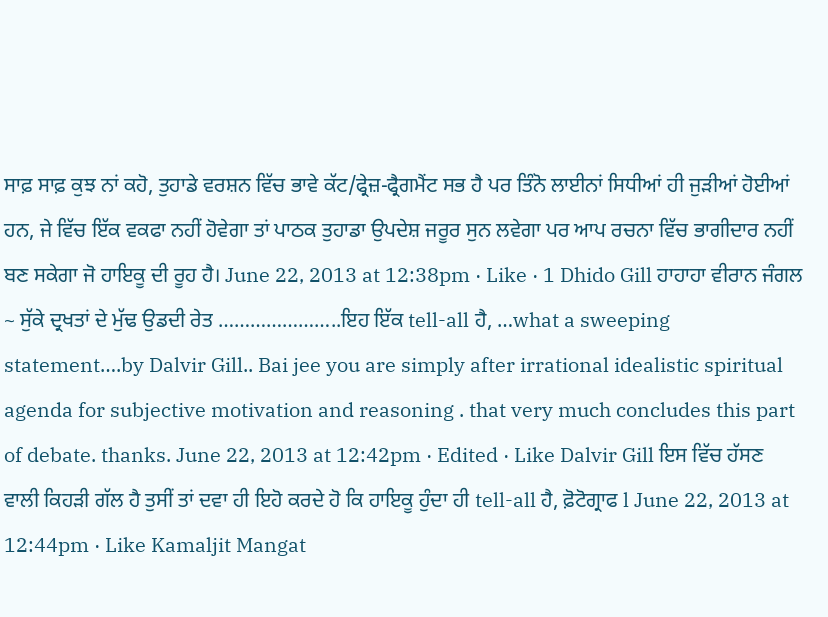ਸਾਫ਼ ਸਾਫ਼ ਕੁਝ ਨਾਂ ਕਹੋ, ਤੁਹਾਡੇ ਵਰਸ਼ਨ ਵਿੱਚ ਭਾਵੇ ਕੱਟ/ਫ੍ਰੇਜ਼-ਫ੍ਰੈਗਮੈਂਟ ਸਭ ਹੈ ਪਰ ਤਿੰਨੋ ਲਾਈਨਾਂ ਸਿਧੀਆਂ ਹੀ ਜੁੜੀਆਂ ਹੋਈਆਂ ਹਨ, ਜੇ ਵਿੱਚ ਇੱਕ ਵਕਫਾ ਨਹੀਂ ਹੋਵੇਗਾ ਤਾਂ ਪਾਠਕ ਤੁਹਾਡਾ ਉਪਦੇਸ਼ ਜਰੂਰ ਸੁਨ ਲਵੇਗਾ ਪਰ ਆਪ ਰਚਨਾ ਵਿੱਚ ਭਾਗੀਦਾਰ ਨਹੀਂ ਬਣ ਸਕੇਗਾ ਜੋ ਹਾਇਕੂ ਦੀ ਰੂਹ ਹੈ। June 22, 2013 at 12:38pm · Like · 1 Dhido Gill ਹਾਹਾਹਾ ਵੀਰਾਨ ਜੰਗਲ ~ ਸੁੱਕੇ ਦ੍ਰਖਤਾਂ ਦੇ ਮੁੱਢ ਉਡਦੀ ਰੇਤ …………………..ਇਹ ਇੱਕ tell-all ਹੈ, …what a sweeping statement….by Dalvir Gill.. Bai jee you are simply after irrational idealistic spiritual agenda for subjective motivation and reasoning . that very much concludes this part of debate. thanks. June 22, 2013 at 12:42pm · Edited · Like Dalvir Gill ਇਸ ਵਿੱਚ ਹੱਸਣ ਵਾਲੀ ਕਿਹੜੀ ਗੱਲ ਹੈ ਤੁਸੀਂ ਤਾਂ ਦਵਾ ਹੀ ਇਹੋ ਕਰਦੇ ਹੋ ਕਿ ਹਾਇਕੂ ਹੁੰਦਾ ਹੀ tell-all ਹੈ, ਫ਼ੋਟੋਗ੍ਰਾਫ l June 22, 2013 at 12:44pm · Like Kamaljit Mangat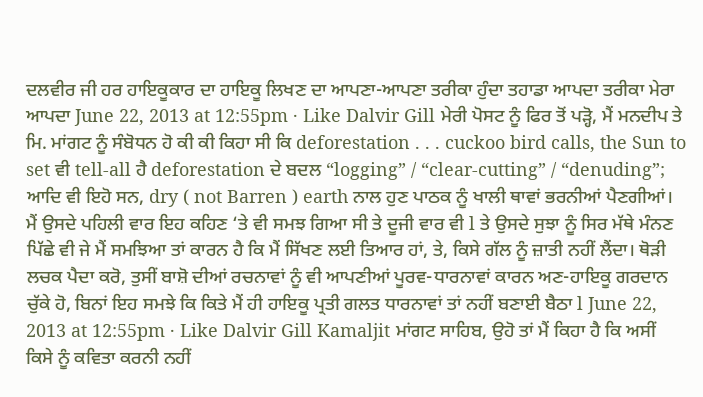ਦਲਵੀਰ ਜੀ ਹਰ ਹਾਇਕੂਕਾਰ ਦਾ ਹਾਇਕੂ ਲਿਖਣ ਦਾ ਆਪਣਾ-ਆਪਣਾ ਤਰੀਕਾ ਹੁੰਦਾ ਤਹਾਡਾ ਆਪਦਾ ਤਰੀਕਾ ਮੇਰਾ ਆਪਦਾ June 22, 2013 at 12:55pm · Like Dalvir Gill ਮੇਰੀ ਪੋਸਟ ਨੂੰ ਫਿਰ ਤੋਂ ਪੜ੍ਹੋ, ਮੈਂ ਮਨਦੀਪ ਤੇ ਮਿ. ਮਾਂਗਟ ਨੂੰ ਸੰਬੋਧਨ ਹੋ ਕੀ ਕੀ ਕਿਹਾ ਸੀ ਕਿ deforestation . . . cuckoo bird calls, the Sun to set ਵੀ tell-all ਹੈ deforestation ਦੇ ਬਦਲ “logging” / “clear-cutting” / “denuding”; ਆਦਿ ਵੀ ਇਹੋ ਸਨ, dry ( not Barren ) earth ਨਾਲ ਹੁਣ ਪਾਠਕ ਨੂੰ ਖਾਲੀ ਥਾਵਾਂ ਭਰਨੀਆਂ ਪੈਣਗੀਆਂ। ਮੈਂ ਉਸਦੇ ਪਹਿਲੀ ਵਾਰ ਇਹ ਕਹਿਣ ‘ਤੇ ਵੀ ਸਮਝ ਗਿਆ ਸੀ ਤੇ ਦੂਜੀ ਵਾਰ ਵੀ l ਤੇ ਉਸਦੇ ਸੁਝਾ ਨੂੰ ਸਿਰ ਮੱਥੇ ਮੰਨਣ ਪਿੱਛੇ ਵੀ ਜੇ ਮੈਂ ਸਮਝਿਆ ਤਾਂ ਕਾਰਨ ਹੈ ਕਿ ਮੈਂ ਸਿੱਖਣ ਲਈ ਤਿਆਰ ਹਾਂ, ਤੇ, ਕਿਸੇ ਗੱਲ ਨੂੰ ਜ਼ਾਤੀ ਨਹੀਂ ਲੈਂਦਾ। ਥੋੜੀ ਲਚਕ ਪੈਦਾ ਕਰੋ, ਤੁਸੀਂ ਬਾਸ਼ੋ ਦੀਆਂ ਰਚਨਾਵਾਂ ਨੂੰ ਵੀ ਆਪਣੀਆਂ ਪੂਰਵ-ਧਾਰਨਾਵਾਂ ਕਾਰਨ ਅਣ-ਹਾਇਕੂ ਗਰਦਾਨ ਚੁੱਕੇ ਹੋ, ਬਿਨਾਂ ਇਹ ਸਮਝੇ ਕਿ ਕਿਤੇ ਮੈਂ ਹੀ ਹਾਇਕੂ ਪ੍ਰਤੀ ਗਲਤ ਧਾਰਨਾਵਾਂ ਤਾਂ ਨਹੀਂ ਬਣਾਈ ਬੈਠਾ l June 22, 2013 at 12:55pm · Like Dalvir Gill Kamaljit ਮਾਂਗਟ ਸਾਹਿਬ, ਉਹੋ ਤਾਂ ਮੈਂ ਕਿਹਾ ਹੈ ਕਿ ਅਸੀਂ ਕਿਸੇ ਨੂੰ ਕਵਿਤਾ ਕਰਨੀ ਨਹੀਂ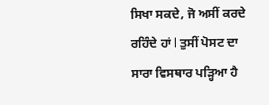ਸਿਖਾ ਸਕਦੇ, ਜੋ ਅਸੀਂ ਕਰਦੇ ਰਹਿੰਦੇ ਹਾਂ l ਤੁਸੀਂ ਪੋਸਟ ਦਾ ਸਾਰਾ ਵਿਸਥਾਰ ਪੜ੍ਹਿਆ ਹੈ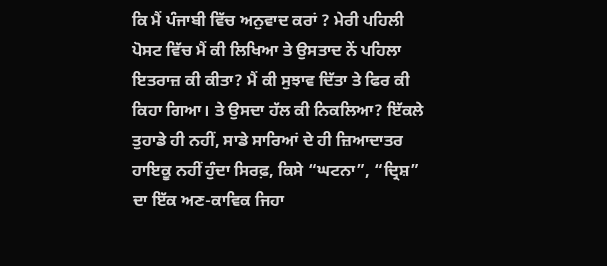ਕਿ ਮੈਂ ਪੰਜਾਬੀ ਵਿੱਚ ਅਨੁਵਾਦ ਕਰਾਂ ? ਮੇਰੀ ਪਹਿਲੀ ਪੋਸਟ ਵਿੱਚ ਮੈਂ ਕੀ ਲਿਖਿਆ ਤੇ ਉਸਤਾਦ ਨੇਂ ਪਹਿਲਾ ਇਤਰਾਜ਼ ਕੀ ਕੀਤਾ? ਮੈਂ ਕੀ ਸੁਝਾਵ ਦਿੱਤਾ ਤੇ ਫਿਰ ਕੀ ਕਿਹਾ ਗਿਆ। ਤੇ ਉਸਦਾ ਹੱਲ ਕੀ ਨਿਕਲਿਆ? ਇੱਕਲੇ ਤੁਹਾਡੇ ਹੀ ਨਹੀਂ, ਸਾਡੇ ਸਾਰਿਆਂ ਦੇ ਹੀ ਜ਼ਿਆਦਾਤਰ ਹਾਇਕੂ ਨਹੀਂ ਹੁੰਦਾ ਸਿਰਫ਼, ਕਿਸੇ “ਘਟਨਾ”, “ਦ੍ਰਿਸ਼” ਦਾ ਇੱਕ ਅਣ-ਕਾਵਿਕ ਜਿਹਾ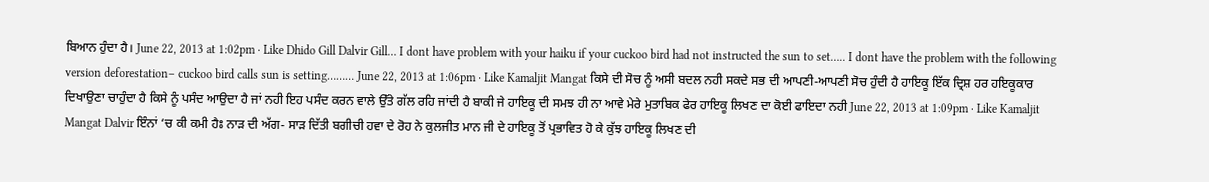ਬਿਆਨ ਹੁੰਦਾ ਹੈ। June 22, 2013 at 1:02pm · Like Dhido Gill Dalvir Gill… I dont have problem with your haiku if your cuckoo bird had not instructed the sun to set….. I dont have the problem with the following version deforestation– cuckoo bird calls sun is setting……… June 22, 2013 at 1:06pm · Like Kamaljit Mangat ਕਿਸੇ ਦੀ ਸੋਚ ਨੂੰ ਅਸੀ ਬਦਲ ਨਹੀ ਸਕਦੇ ਸਭ ਦੀ ਆਪਣੀ-ਆਪਣੀ ਸੋਚ ਹੁੰਦੀ ਹੈ ਹਾਇਕੂ ਇੱਕ ਦ੍ਰਿਸ਼ ਹਰ ਹਇਕੂਕਾਰ ਦਿਖਾਉਣਾ ਚਾਹੁੰਦਾ ਹੈ ਕਿਸੇ ਨੂੰ ਪਸੰਦ ਆਉਦਾ ਹੈ ਜਾਂ ਨਹੀ ਇਹ ਪਸੰਦ ਕਰਨ ਵਾਲੇ ਉੱਤੇ ਗੱਲ ਰਹਿ ਜਾਂਦੀ ਹੈ ਬਾਕੀ ਜੇ ਹਾਇਕੂ ਦੀ ਸਮਝ ਹੀ ਨਾ ਆਵੇ ਮੇਰੇ ਮੁਤਾਬਿਕ ਫੇਰ ਹਾਇਕੂ ਲਿਖਣ ਦਾ ਕੋਈ ਫਾਇਦਾ ਨਹੀ June 22, 2013 at 1:09pm · Like Kamaljit Mangat Dalvir ਇੰਨਾਂ ‘ਚ ਕੀ ਕਮੀ ਹੈਃ ਨਾੜ ਦੀ ਅੱਗ- ਸਾੜ ਦਿੱਤੀ ਬਗੀਚੀ ਹਵਾ ਦੇ ਰੋਹ ਨੇ ਕੁਲਜੀਤ ਮਾਨ ਜੀ ਦੇ ਹਾਇਕੂ ਤੋਂ ਪ੍ਰਭਾਵਿਤ ਹੋ ਕੇ ਕੁੱਝ ਹਾਇਕੂ ਲਿਖਣ ਦੀ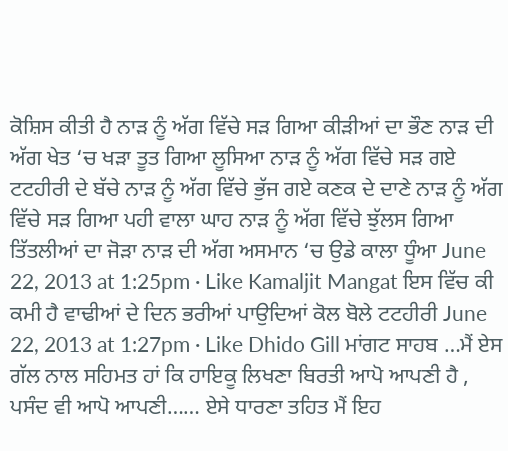ਕੋਸ਼ਿਸ ਕੀਤੀ ਹੈ ਨਾੜ ਨੂੰ ਅੱਗ ਵਿੱਚੇ ਸੜ ਗਿਆ ਕੀੜੀਆਂ ਦਾ ਭੌਣ ਨਾੜ ਦੀ ਅੱਗ ਖੇਤ ‘ਚ ਖੜਾ ਤੂਤ ਗਿਆ ਲੂਸਿਆ ਨਾੜ ਨੂੰ ਅੱਗ ਵਿੱਚੇ ਸੜ ਗਏ ਟਟਹੀਰੀ ਦੇ ਬੱਚੇ ਨਾੜ ਨੂੰ ਅੱਗ ਵਿੱਚੇ ਭੁੱਜ ਗਏ ਕਣਕ ਦੇ ਦਾਣੇ ਨਾੜ ਨੂੰ ਅੱਗ ਵਿੱਚੇ ਸੜ ਗਿਆ ਪਹੀ ਵਾਲਾ ਘਾਹ ਨਾੜ ਨੂੰ ਅੱਗ ਵਿੱਚੇ ਝੁੱਲਸ ਗਿਆ ਤਿੱਤਲੀਆਂ ਦਾ ਜੋੜਾ ਨਾੜ ਦੀ ਅੱਗ ਅਸਮਾਨ ‘ਚ ਉਡੇ ਕਾਲਾ ਧੂੰਆ June 22, 2013 at 1:25pm · Like Kamaljit Mangat ਇਸ ਵਿੱਚ ਕੀ ਕਮੀ ਹੈ ਵਾਢੀਆਂ ਦੇ ਦਿਨ ਭਰੀਆਂ ਪਾਉਦਿਆਂ ਕੋਲ ਬੋਲੇ ਟਟਹੀਰੀ June 22, 2013 at 1:27pm · Like Dhido Gill ਮਾਂਗਟ ਸਾਹਬ …ਮੈਂ ਏਸ ਗੱਲ ਨਾਲ ਸਹਿਮਤ ਹਾਂ ਕਿ ਹਾਇਕੂ ਲਿਖਣਾ ਬਿਰਤੀ ਆਪੋ ਆਪਣੀ ਹੈ , ਪਸੰਦ ਵੀ ਆਪੋ ਆਪਣੀ…… ਏਸੇ ਧਾਰਣਾ ਤਹਿਤ ਮੈਂ ਇਹ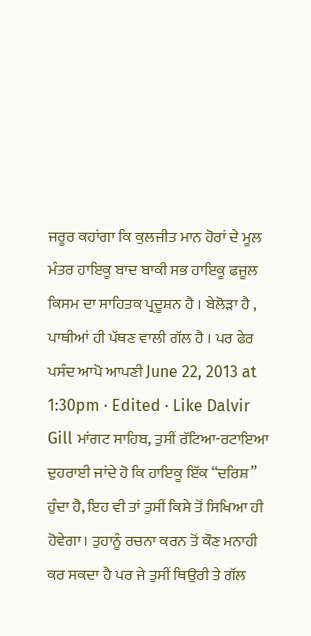ਜਰੂਰ ਕਹਾਂਗਾ ਕਿ ਕੁਲਜੀਤ ਮਾਨ ਹੋਰਾਂ ਦੇ ਮੂਲ ਮੰਤਰ ਹਾਇਕੂ ਬਾਦ ਬਾਕੀ ਸਭ ਹਾਇਕੂ ਫਜੂਲ ਕਿਸਮ ਦਾ ਸਾਹਿਤਕ ਪ੍ਰਦੂਸ਼ਨ ਹੈ । ਬੇਲੋੜਾ ਹੈ , ਪਾਥੀਆਂ ਹੀ ਪੱਥਣ ਵਾਲੀ ਗੱਲ ਹੈ । ਪਰ ਫੇਰ ਪਸੰਦ ਆਪੋ ਆਪਣੀ June 22, 2013 at 1:30pm · Edited · Like Dalvir Gill ਮਾਂਗਟ ਸਾਹਿਬ, ਤੁਸੀਂ ਰੱਟਿਆ-ਰਟਾਇਆ ਦੁਹਰਾਈ ਜਾਂਦੇ ਹੋ ਕਿ ਹਾਇਕੂ ਇੱਕ “ਦਰਿਸ਼” ਹੁੰਦਾ ਹੈ, ਇਹ ਵੀ ਤਾਂ ਤੁਸੀਂ ਕਿਸੇ ਤੋਂ ਸਿਖਿਆ ਹੀ ਹੋਵੇਗਾ। ਤੁਹਾਨੂੰ ਰਚਨਾ ਕਰਨ ਤੋਂ ਕੌਣ ਮਨਾਹੀ ਕਰ ਸਕਦਾ ਹੈ ਪਰ ਜੇ ਤੁਸੀਂ ਥਿਉਰੀ ਤੇ ਗੱਲ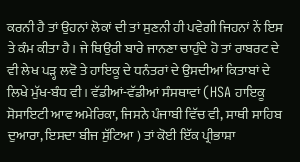ਕਰਨੀ ਹੈ ਤਾਂ ਉਹਨਾਂ ਲੋਕਾਂ ਦੀ ਤਾਂ ਸੁਣਨੀ ਹੀ ਪਵੇਗੀ ਜਿਹਨਾਂ ਨੇਂ ਇਸ ਤੇ ਕੰਮ ਕੀਤਾ ਹੈ। ਜੇ ਥਿਉਰੀ ਬਾਰੇ ਜਾਨਣਾ ਚਾਹੁੰਦੇ ਹੋ ਤਾਂ ਰਾਬਰਟ ਦੇ ਵੀ ਲੇਖ ਪੜ੍ਹ ਲਵੋ ਤੇ ਹਾਇਕੂ ਦੇ ਧਨੰਤਰਾਂ ਦੇ ਉਸਦੀਆਂ ਕਿਤਾਬਾਂ ਦੇ ਲਿਖੇ ਮੁੱਖ-ਬੰਧ ਵੀ। ਵੱਡੀਆਂ-ਵੱਡੀਆਂ ਸੰਸਥਾਵਾਂ (HSA ਹਾਇਕੂ ਸੋਸਾਇਟੀ ਆਵ ਅਮੇਰਿਕਾ, ਜਿਸਨੇ ਪੰਜਾਬੀ ਵਿੱਚ ਵੀ, ਸਾਥੀ ਸਾਹਿਬ ਦੁਆਰਾ, ਇਸਦਾ ਬੀਜ ਸੁੱਟਿਆ ) ਤਾਂ ਕੋਈ ਇੱਕ ਪ੍ਰੀਭਾਸ਼ਾ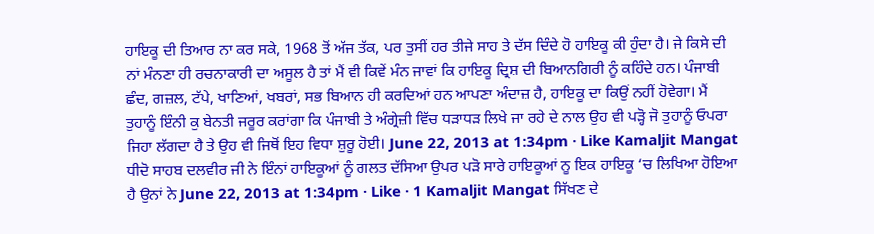ਹਾਇਕੂ ਦੀ ਤਿਆਰ ਨਾ ਕਰ ਸਕੇ, 1968 ਤੋਂ ਅੱਜ ਤੱਕ, ਪਰ ਤੁਸੀਂ ਹਰ ਤੀਜੇ ਸਾਹ ਤੇ ਦੱਸ ਦਿੰਦੇ ਹੋ ਹਾਇਕੂ ਕੀ ਹੁੰਦਾ ਹੈ। ਜੇ ਕਿਸੇ ਦੀ ਨਾਂ ਮੰਨਣਾ ਹੀ ਰਚਨਾਕਾਰੀ ਦਾ ਅਸੂਲ ਹੈ ਤਾਂ ਮੈਂ ਵੀ ਕਿਵੇਂ ਮੰਨ ਜਾਵਾਂ ਕਿ ਹਾਇਕੂ ਦ੍ਰਿਸ਼ ਦੀ ਬਿਆਨਗਿਰੀ ਨੂੰ ਕਹਿੰਦੇ ਹਨ। ਪੰਜਾਬੀ ਛੰਦ, ਗਜ਼ਲ, ਟੱਪੇ, ਖਾਣਿਆਂ, ਖਬਰਾਂ, ਸਭ ਬਿਆਨ ਹੀ ਕਰਦਿਆਂ ਹਨ ਆਪਣਾ ਅੰਦਾਜ਼ ਹੈ, ਹਾਇਕੂ ਦਾ ਕਿਉਂ ਨਹੀਂ ਹੋਵੇਗਾ। ਮੈਂ ਤੁਹਾਨੂੰ ਇੰਨੀ ਕੁ ਬੇਨਤੀ ਜਰੂਰ ਕਰਾਂਗਾ ਕਿ ਪੰਜਾਬੀ ਤੇ ਅੰਗ੍ਰੇਜ਼ੀ ਵਿੱਚ ਧੜਾਧੜ ਲਿਖੇ ਜਾ ਰਹੇ ਦੇ ਨਾਲ ਉਹ ਵੀ ਪੜ੍ਹੋ ਜੋ ਤੁਹਾਨੂੰ ਓਪਰਾ ਜਿਹਾ ਲੱਗਦਾ ਹੈ ਤੇ ਉਹ ਵੀ ਜਿਥੋਂ ਇਹ ਵਿਧਾ ਸ਼ੁਰੂ ਹੋਈ। June 22, 2013 at 1:34pm · Like Kamaljit Mangat ਧੀਦੋ ਸਾਹਬ ਦਲਵੀਰ ਜੀ ਨੇ ਇੰਨਾਂ ਹਾਇਕੂਆਂ ਨੂੰ ਗਲਤ ਦੱਸਿਆ ਉਪਰ ਪੜੋ ਸਾਰੇ ਹਾਇਕੂਆਂ ਨੂ ਇਕ ਹਾਇਕੂ ‘ਚ ਲਿਖਿਆ ਹੋਇਆ ਹੈ ਉਨਾਂ ਨੇ June 22, 2013 at 1:34pm · Like · 1 Kamaljit Mangat ਸਿੱਖਣ ਦੇ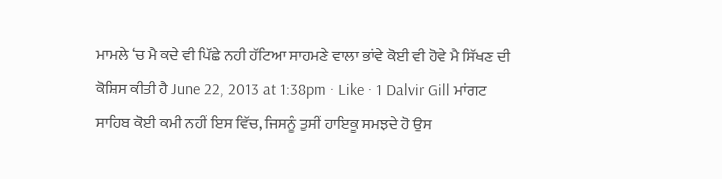ਮਾਮਲੇ ‘ਚ ਮੈ ਕਦੇ ਵੀ ਪਿੱਛੇ ਨਹੀ ਹੱਟਿਆ ਸਾਹਮਣੇ ਵਾਲਾ ਭਾਂਵੇ ਕੋਈ ਵੀ ਹੋਵੇ ਮੈ ਸਿੱਖਣ ਦੀ ਕੋਸ਼ਿਸ ਕੀਤੀ ਹੈ June 22, 2013 at 1:38pm · Like · 1 Dalvir Gill ਮਾਂਗਟ ਸਾਹਿਬ ਕੋਈ ਕਮੀ ਨਹੀਂ ਇਸ ਵਿੱਚ, ਜਿਸਨੂੰ ਤੁਸੀਂ ਹਾਇਕੂ ਸਮਝਦੇ ਹੋ ਉਸ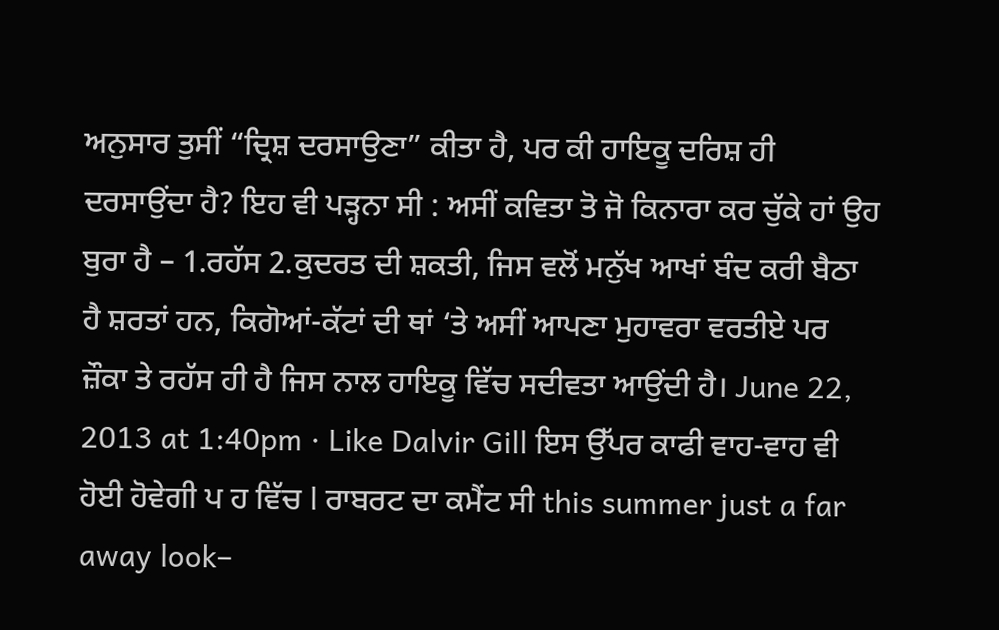ਅਨੁਸਾਰ ਤੁਸੀਂ “ਦ੍ਰਿਸ਼ ਦਰਸਾਉਣਾ” ਕੀਤਾ ਹੈ, ਪਰ ਕੀ ਹਾਇਕੂ ਦਰਿਸ਼ ਹੀ ਦਰਸਾਉਂਦਾ ਹੈ? ਇਹ ਵੀ ਪੜ੍ਹਨਾ ਸੀ : ਅਸੀਂ ਕਵਿਤਾ ਤੋ ਜੋ ਕਿਨਾਰਾ ਕਰ ਚੁੱਕੇ ਹਾਂ ਉਹ ਬੁਰਾ ਹੈ – 1.ਰਹੱਸ 2.ਕੁਦਰਤ ਦੀ ਸ਼ਕਤੀ, ਜਿਸ ਵਲੋਂ ਮਨੁੱਖ ਆਖਾਂ ਬੰਦ ਕਰੀ ਬੈਠਾ ਹੈ ਸ਼ਰਤਾਂ ਹਨ, ਕਿਗੋਆਂ-ਕੱਟਾਂ ਦੀ ਥਾਂ ‘ਤੇ ਅਸੀਂ ਆਪਣਾ ਮੁਹਾਵਰਾ ਵਰਤੀਏ ਪਰ ਜ਼ੌਕਾ ਤੇ ਰਹੱਸ ਹੀ ਹੈ ਜਿਸ ਨਾਲ ਹਾਇਕੂ ਵਿੱਚ ਸਦੀਵਤਾ ਆਉਂਦੀ ਹੈ। June 22, 2013 at 1:40pm · Like Dalvir Gill ਇਸ ਉੱਪਰ ਕਾਫੀ ਵਾਹ-ਵਾਹ ਵੀ ਹੋਈ ਹੋਵੇਗੀ ਪ ਹ ਵਿੱਚ l ਰਾਬਰਟ ਦਾ ਕਮੈਂਟ ਸੀ this summer just a far away look–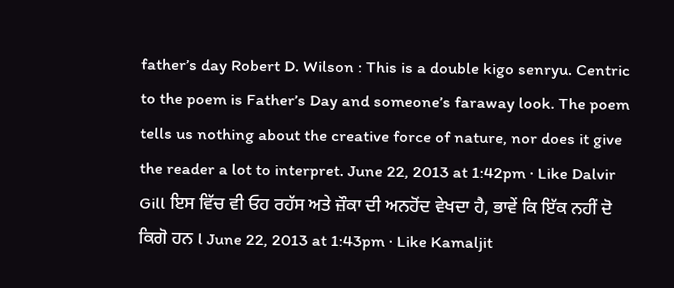father’s day Robert D. Wilson : This is a double kigo senryu. Centric to the poem is Father’s Day and someone’s faraway look. The poem tells us nothing about the creative force of nature, nor does it give the reader a lot to interpret. June 22, 2013 at 1:42pm · Like Dalvir Gill ਇਸ ਵਿੱਚ ਵੀ ਓਹ ਰਹੱਸ ਅਤੇ ਜ਼ੌਕਾ ਦੀ ਅਨਹੋਂਦ ਵੇਖਦਾ ਹੈ, ਭਾਵੇਂ ਕਿ ਇੱਕ ਨਹੀਂ ਦੋ ਕਿਗੋ ਹਨ l June 22, 2013 at 1:43pm · Like Kamaljit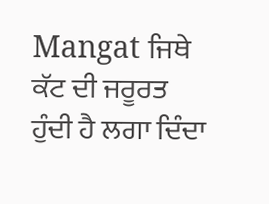Mangat ਜਿਥੇ ਕੱਟ ਦੀ ਜਰੂਰਤ ਹੁੰਦੀ ਹੈ ਲਗਾ ਦਿੰਦਾ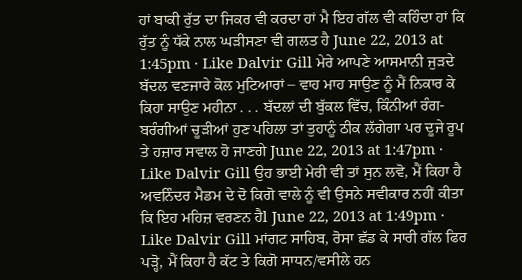ਹਾਂ ਬਾਕੀ ਰੁੱਤ ਦਾ ਜਿਕਰ ਵੀ ਕਰਦਾ ਹਾਂ ਮੈ ਇਹ ਗੱਲ ਵੀ ਕਹਿੰਦਾ ਹਾਂ ਕਿ ਰੁੱਤ ਨੂੰ ਧੱਕੇ ਨਾਲ ਘੜੀਸਣਾ ਵੀ ਗਲਤ ਹੈ June 22, 2013 at 1:45pm · Like Dalvir Gill ਮੇਰੇ ਆਪਣੇ ਆਸਮਾਨੀ ਜੁੜਦੇ ਬੱਦਲ ਵਣਜਾਰੇ ਕੋਲ ਮੁਟਿਆਰਾਂ – ਵਾਹ ਮਾਹ ਸਾਉਣ ਨੂੰ ਮੈਂ ਨਿਕਾਰ ਕੇ ਕਿਹਾ ਸਾਉਣ ਮਹੀਨਾ . . . ਬੱਦਲਾਂ ਦੀ ਬੁੱਕਲ ਵਿੱਚ, ਕਿੰਨੀਆਂ ਰੰਗ-ਬਰੰਗੀਆਂ ਚੂੜੀਆਂ ਹੁਣ ਪਹਿਲਾ ਤਾਂ ਤੁਹਾਨੂੰ ਠੀਕ ਲੱਗੇਗਾ ਪਰ ਦੂਜੇ ਰੂਪ ਤੇ ਹਜ਼ਾਰ ਸਵਾਲ ਹੋ ਜਾਣਗੇ June 22, 2013 at 1:47pm · Like Dalvir Gill ਉਹ ਭਾਈ ਮੇਰੀ ਵੀ ਤਾਂ ਸੁਨ ਲਵੋ, ਮੈਂ ਕਿਹਾ ਹੈ ਅਵਨਿੰਦਰ ਮੈਡਮ ਦੇ ਦੋ ਕਿਗੋ ਵਾਲੇ ਨੂੰ ਵੀ ਉਸਨੇ ਸਵੀਕਾਰ ਨਹੀਂ ਕੀਤਾ ਕਿ ਇਹ ਮਹਿਜ਼ ਵਰਣਨ ਹੈl June 22, 2013 at 1:49pm · Like Dalvir Gill ਮਾਂਗਟ ਸਾਹਿਬ, ਰੋਸਾ ਛੱਡ ਕੇ ਸਾਰੀ ਗੱਲ ਫਿਰ ਪੜ੍ਹੋ, ਮੈਂ ਕਿਹਾ ਹੈ ਕੱਟ ਤੇ ਕਿਗੋ ਸਾਧਨ/ਵਸੀਲੇ ਹਨ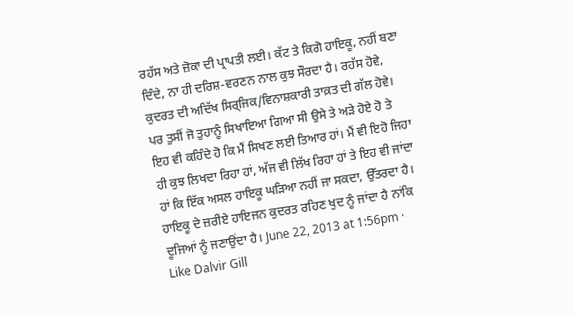ਰਹੱਸ ਅਤੇ ਜ਼ੋਕਾ ਦੀ ਪ੍ਰਾਪਤੀ ਲਈ। ਕੱਟ ਤੇ ਕਿਗੋ ਹਾਇਕੂ, ਨਹੀਂ ਬਣਾ ਦਿੰਦੇ, ਨਾ ਹੀ ਦਰਿਸ਼-ਵਰਣਨ ਨਾਲ ਕੁਝ ਸੌਰਦਾ ਹੈ। ਰਹੱਸ ਹੋਵੇ, ਕੁਦਰਤ ਦੀ ਅਦਿੱਖ ਸਿਰ੍ਜਿਕ/ਵਿਨਾਸ਼ਕਾਰੀ ਤਾਕ਼ਤ ਦੀ ਗੱਲ ਹੋਵੇ। ਪਰ ਤੁਸੀਂ ਜੋ ਤੁਹਾਨੂੰ ਸਿਖਾਇਆ ਗਿਆ ਸੀ ਉਸੇ ਤੇ ਅੜੇ ਹੋਏ ਹੋ ਤੇ ਇਹ ਵੀ ਕਹਿੰਦੇ ਹੋ ਕਿ ਮੈਂ ਸਿਖਣ ਲਈ ਤਿਆਰ ਹਾਂ। ਮੈਂ ਵੀ ਇਹੋ ਜਿਹਾ ਹੀ ਕੁਝ ਲਿਖਦਾ ਰਿਹਾ ਹਾਂ, ਅੱਜ ਵੀ ਲਿੱਖ ਰਿਹਾ ਹਾਂ ਤੇ ਇਹ ਵੀ ਜਾਂਦਾ ਹਾਂ ਕਿ ਇੱਕ ਅਸਲ ਹਾਇਕੂ ਘੜਿਆ ਨਹੀਂ ਜਾ ਸਕਦਾ, ਉੱਤਰਦਾ ਹੈ। ਹਾਇਕੂ ਦੇ ਜ਼ਰੀਏ ਹਾਇਜਨ ਕੁਦਰਤ ਰਹਿਣ ਖੁਦ ਨੂੰ ਜਾਂਦਾ ਹੈ ਨਾਂਕਿ ਦੂਜਿਆਂ ਨੂੰ ਜਣਾਉਂਦਾ ਹੈ। June 22, 2013 at 1:56pm · Like Dalvir Gill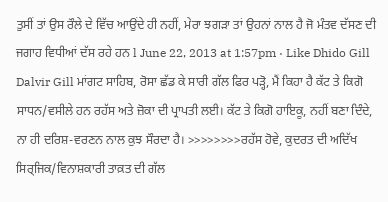ਤੁਸੀਂ ਤਾਂ ਉਸ ਰੌਲੇ ਦੇ ਵਿੱਚ ਆਉਂਦੇ ਹੀ ਨਹੀਂ, ਮੇਰਾ ਝਗੜਾ ਤਾਂ ਉਹਨਾਂ ਨਾਲ ਹੈ ਜੋ ਮੰਤਵ ਦੱਸਣ ਦੀ ਜਗਾਹ ਵਿਧੀਆਂ ਦੱਸ ਰਹੇ ਹਨ l June 22, 2013 at 1:57pm · Like Dhido Gill Dalvir Gill ਮਾਂਗਟ ਸਾਹਿਬ, ਰੋਸਾ ਛੱਡ ਕੇ ਸਾਰੀ ਗੱਲ ਫਿਰ ਪੜ੍ਹੋ, ਮੈਂ ਕਿਹਾ ਹੈ ਕੱਟ ਤੇ ਕਿਗੋ ਸਾਧਨ/ਵਸੀਲੇ ਹਨ ਰਹੱਸ ਅਤੇ ਜ਼ੋਕਾ ਦੀ ਪ੍ਰਾਪਤੀ ਲਈ। ਕੱਟ ਤੇ ਕਿਗੋ ਹਾਇਕੂ, ਨਹੀਂ ਬਣਾ ਦਿੰਦੇ, ਨਾ ਹੀ ਦਰਿਸ਼-ਵਰਣਨ ਨਾਲ ਕੁਝ ਸੌਰਦਾ ਹੈ। >>>>>>>>ਰਹੱਸ ਹੋਵੇ, ਕੁਦਰਤ ਦੀ ਅਦਿੱਖ ਸਿਰ੍ਜਿਕ/ਵਿਨਾਸ਼ਕਾਰੀ ਤਾਕ਼ਤ ਦੀ ਗੱਲ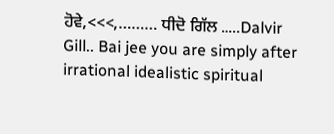ਹੋਵੇ,<<<,……… ਧੀਦੋ ਗਿੱਲ …..Dalvir Gill.. Bai jee you are simply after irrational idealistic spiritual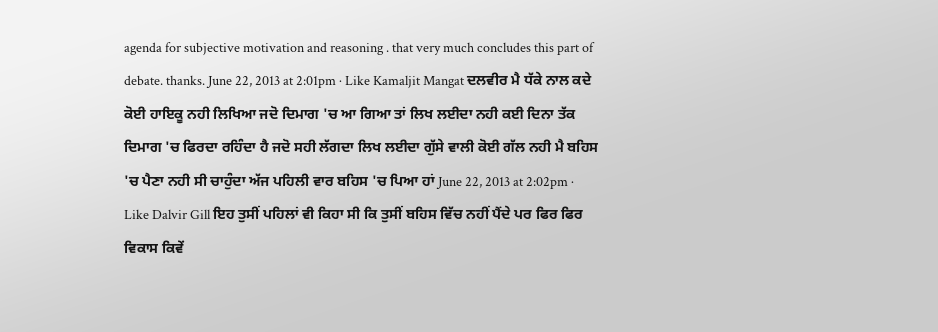agenda for subjective motivation and reasoning . that very much concludes this part of debate. thanks. June 22, 2013 at 2:01pm · Like Kamaljit Mangat ਦਲਵੀਰ ਮੈ ਧੱਕੇ ਨਾਲ ਕਦੇ ਕੋਈ ਹਾਇਕੂ ਨਹੀ ਲਿਖਿਆ ਜਦੋ ਦਿਮਾਗ 'ਚ ਆ ਗਿਆ ਤਾਂ ਲਿਖ ਲਈਦਾ ਨਹੀ ਕਈ ਦਿਨਾ ਤੱਕ ਦਿਮਾਗ 'ਚ ਫਿਰਦਾ ਰਹਿੰਦਾ ਹੈ ਜਦੋ ਸਹੀ ਲੱਗਦਾ ਲਿਖ ਲਈਦਾ ਗੁੱਸੇ ਵਾਲੀ ਕੋਈ ਗੱਲ ਨਹੀ ਮੈ ਬਹਿਸ 'ਚ ਪੈਣਾ ਨਹੀ ਸੀ ਚਾਹੁੰਦਾ ਅੱਜ ਪਹਿਲੀ ਵਾਰ ਬਹਿਸ 'ਚ ਪਿਆ ਹਾਂ June 22, 2013 at 2:02pm · Like Dalvir Gill ਇਹ ਤੁਸੀਂ ਪਹਿਲਾਂ ਵੀ ਕਿਹਾ ਸੀ ਕਿ ਤੁਸੀਂ ਬਹਿਸ ਵਿੱਚ ਨਹੀਂ ਪੈਂਦੇ ਪਰ ਫਿਰ ਫਿਰ ਵਿਕਾਸ ਕਿਵੇਂ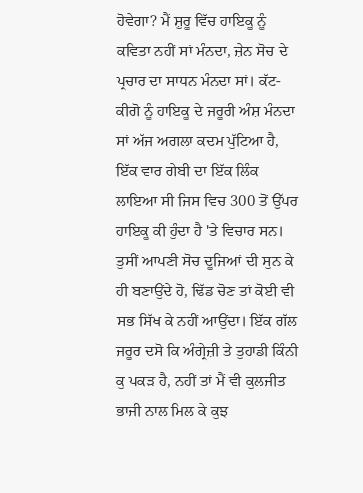ਹੋਵੇਗਾ? ਮੈਂ ਸ਼ੁਰੂ ਵਿੱਚ ਹਾਇਕੂ ਨੂੰ ਕਵਿਤਾ ਨਹੀਂ ਸਾਂ ਮੰਨਦਾ, ਜ਼ੇਨ ਸੋਚ ਦੇ ਪ੍ਰਚਾਰ ਦਾ ਸਾਧਨ ਮੰਨਦਾ ਸਾਂ। ਕੱਟ-ਕੀਗੋ ਨੂੰ ਹਾਇਕੂ ਦੇ ਜਰੂਰੀ ਅੰਸ਼ ਮੰਨਦਾ ਸਾਂ ਅੱਜ ਅਗਲਾ ਕਦਮ ਪੁੱਟਿਆ ਹੈ, ਇੱਕ ਵਾਰ ਗੇਬੀ ਦਾ ਇੱਕ ਲਿੰਕ ਲਾਇਆ ਸੀ ਜਿਸ ਵਿਚ 300 ਤੋਂ ਉੱਪਰ ਹਾਇਕੂ ਕੀ ਹੁੰਦਾ ਹੈ 'ਤੇ ਵਿਚਾਰ ਸਨ। ਤੁਸੀਂ ਆਪਣੀ ਸੋਚ ਦੂਜਿਆਂ ਦੀ ਸੁਨ ਕੇ ਹੀ ਬਣਾਉਂਦੇ ਹੋ, ਢਿੱਡ ਚੋਣ ਤਾਂ ਕੋਈ ਵੀ ਸਭ ਸਿੱਖ ਕੇ ਨਹੀਂ ਆਉਂਦਾ। ਇੱਕ ਗੱਲ ਜਰੂਰ ਦਸੋ ਕਿ ਅੰਗ੍ਰੇਜ਼ੀ ਤੇ ਤੁਹਾਡੀ ਕਿੰਨੀ ਕੁ ਪਕੜ ਹੈ, ਨਹੀਂ ਤਾਂ ਮੈਂ ਵੀ ਕੁਲਜੀਤ ਭਾਜੀ ਨਾਲ ਮਿਲ ਕੇ ਕੁਝ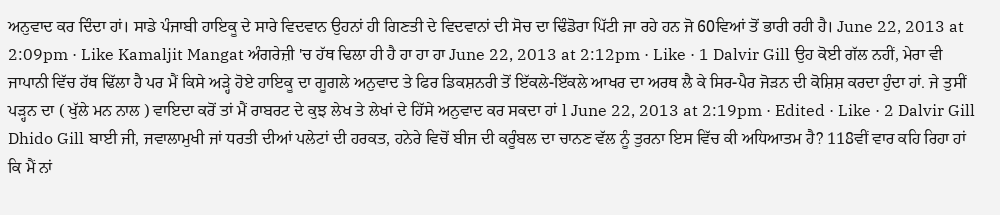ਅਨੁਵਾਦ ਕਰ ਦਿੰਦਾ ਹਾਂ। ਸਾਡੇ ਪੰਜਾਬੀ ਹਾਇਕੂ ਦੇ ਸਾਰੇ ਵਿਦਵਾਨ ਉਹਨਾਂ ਹੀ ਗਿਣਤੀ ਦੇ ਵਿਦਵਾਨਾਂ ਦੀ ਸੋਚ ਦਾ ਢਿੰਡੋਰਾ ਪਿੱਟੀ ਜਾ ਰਹੇ ਹਨ ਜੋ 60ਵਿਆਂ ਤੋਂ ਭਾਰੀ ਰਹੀ ਹੈ। June 22, 2013 at 2:09pm · Like Kamaljit Mangat ਅੰਗਰੇਜ਼ੀ 'ਚ ਹੱਥ ਢਿਲਾ ਹੀ ਹੈ ਹਾ ਹਾ ਹਾ June 22, 2013 at 2:12pm · Like · 1 Dalvir Gill ਉਹ ਕੋਈ ਗੱਲ ਨਹੀਂ, ਮੇਰਾ ਵੀ ਜਾਪਾਨੀ ਵਿੱਚ ਹੱਥ ਢਿੱਲਾ ਹੈ ਪਰ ਮੈਂ ਕਿਸੇ ਅੜ੍ਹੇ ਹੋਏ ਹਾਇਕੂ ਦਾ ਗੂਗਲੇ ਅਨੁਵਾਦ ਤੇ ਫਿਰ ਡਿਕਸ਼ਨਰੀ ਤੋਂ ਇੱਕਲੇ-ਇੱਕਲੇ ਆਖਰ ਦਾ ਅਰਥ ਲੈ ਕੇ ਸਿਰ-ਪੈਰ ਜੋੜਨ ਦੀ ਕੋਸ਼ਿਸ਼ ਕਰਦਾ ਹੁੰਦਾ ਹਾਂ. ਜੇ ਤੁਸੀਂ ਪੜ੍ਹਨ ਦਾ ( ਖੁੱਲੇ ਮਨ ਨਾਲ ) ਵਾਇਦਾ ਕਰੋਂ ਤਾਂ ਮੈਂ ਰਾਬਰਟ ਦੇ ਕੁਝ ਲੇਖ ਤੇ ਲੇਖਾਂ ਦੇ ਹਿੱਸੇ ਅਨੁਵਾਦ ਕਰ ਸਕਦਾ ਹਾਂ l June 22, 2013 at 2:19pm · Edited · Like · 2 Dalvir Gill Dhido Gill ਬਾਈ ਜੀ, ਜਵਾਲਾਮੁਖੀ ਜਾਂ ਧਰਤੀ ਦੀਆਂ ਪਲੇਟਾਂ ਦੀ ਹਰਕਤ, ਹਨੇਰੇ ਵਿਚੋਂ ਬੀਜ ਦੀ ਕਰੂੰਬਲ ਦਾ ਚਾਨਣ ਵੱਲ ਨੂੰ ਤੁਰਨਾ ਇਸ ਵਿੱਚ ਕੀ ਅਧਿਆਤਮ ਹੈ? 118ਵੀਂ ਵਾਰ ਕਹਿ ਰਿਹਾ ਹਾਂ ਕਿ ਮੈਂ ਨਾਂ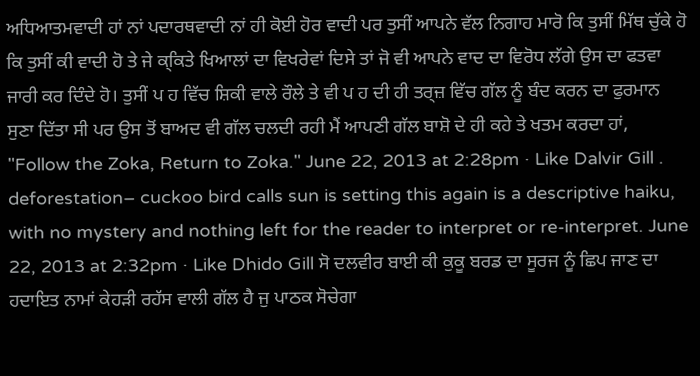ਅਧਿਆਤਮਵਾਦੀ ਹਾਂ ਨਾਂ ਪਦਾਰਥਵਾਦੀ ਨਾਂ ਹੀ ਕੋਈ ਹੋਰ ਵਾਦੀ ਪਰ ਤੁਸੀਂ ਆਪਨੇ ਵੱਲ ਨਿਗਾਹ ਮਾਰੋ ਕਿ ਤੁਸੀਂ ਮਿੱਥ ਚੁੱਕੇ ਹੋ ਕਿ ਤੁਸੀਂ ਕੀ ਵਾਦੀ ਹੋ ਤੇ ਜੇ ਕ੍ਕਿਤੇ ਖਿਆਲਾਂ ਦਾ ਵਿਖਰੇਵਾਂ ਦਿਸੇ ਤਾਂ ਜੋ ਵੀ ਆਪਨੇ ਵਾਦ ਦਾ ਵਿਰੋਧ ਲੱਗੇ ਉਸ ਦਾ ਫਤਵਾ ਜਾਰੀ ਕਰ ਦਿੰਦੇ ਹੋ। ਤੁਸੀਂ ਪ ਹ ਵਿੱਚ ਸ਼ਿਕੀ ਵਾਲੇ ਰੌਲੇ ਤੇ ਵੀ ਪ ਹ ਦੀ ਹੀ ਤਰ੍ਜ਼ ਵਿੱਚ ਗੱਲ ਨੂੰ ਬੰਦ ਕਰਨ ਦਾ ਫੁਰਮਾਨ ਸੁਣਾ ਦਿੱਤਾ ਸੀ ਪਰ ਉਸ ਤੋਂ ਬਾਅਦ ਵੀ ਗੱਲ ਚਲਦੀ ਰਹੀ ਮੈਂ ਆਪਣੀ ਗੱਲ ਬਾਸ਼ੋ ਦੇ ਹੀ ਕਹੇ ਤੇ ਖਤਮ ਕਰਦਾ ਹਾਂ, "Follow the Zoka, Return to Zoka." June 22, 2013 at 2:28pm · Like Dalvir Gill . deforestation– cuckoo bird calls sun is setting this again is a descriptive haiku, with no mystery and nothing left for the reader to interpret or re-interpret. June 22, 2013 at 2:32pm · Like Dhido Gill ਸੋ ਦਲਵੀਰ ਬਾਈ ਕੀ ਕੁਕੂ ਬਰਡ ਦਾ ਸੂਰਜ ਨੂੰ ਛਿਪ ਜਾਣ ਦਾ ਹਦਾਇਤ ਨਾਮਾਂ ਕੇਹੜੀ ਰਹੱਸ ਵਾਲੀ ਗੱਲ ਹੈ ਜੁ ਪਾਠਕ ਸੋਚੇਗਾ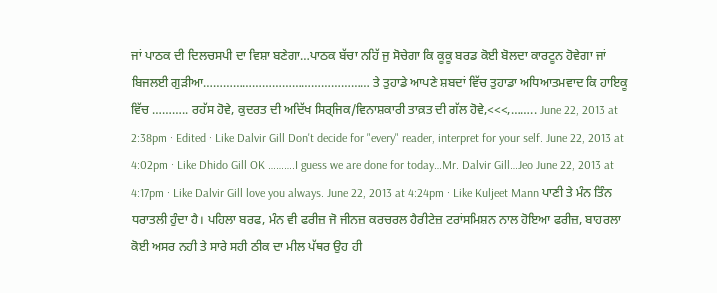ਜਾਂ ਪਾਠਕ ਦੀ ਦਿਲਚਸਪੀ ਦਾ ਵਿਸ਼ਾ ਬਣੇਗਾ…ਪਾਠਕ ਬੱਚਾ ਨਹਿੱ ਜੁ ਸੋਚੇਗਾ ਕਿ ਕੂਕੂ ਬਰਡ ਕੋਈ ਬੋਲਦਾ ਕਾਰਟੂਨ ਹੋਵੇਗਾ ਜਾਂ ਬਿਜਲਈ ਗੁੜੀਆ…………………………………………… ਤੇ ਤੁਹਾਡੇ ਆਪਣੇ ਸ਼ਬਦਾਂ ਵਿੱਚ ਤੁਹਾਡਾ ਅਧਿਆਤਮਵਾਦ ਕਿ ਹਾਇਕੂ ਵਿੱਚ ……….. ਰਹੱਸ ਹੋਵੇ, ਕੁਦਰਤ ਦੀ ਅਦਿੱਖ ਸਿਰ੍ਜਿਕ/ਵਿਨਾਸ਼ਕਾਰੀ ਤਾਕ਼ਤ ਦੀ ਗੱਲ ਹੋਵੇ,<<<,…….. June 22, 2013 at 2:38pm · Edited · Like Dalvir Gill Don't decide for "every" reader, interpret for your self. June 22, 2013 at 4:02pm · Like Dhido Gill OK ……….I guess we are done for today…Mr. Dalvir Gill…Jeo June 22, 2013 at 4:17pm · Like Dalvir Gill love you always. June 22, 2013 at 4:24pm · Like Kuljeet Mann ਪਾਣੀ ਤੇ ਮੰਨ ਤਿੰਨ ਧਰਾਤਲੀ ਹੁੰਦਾ ਹੈ। ਪਹਿਲਾ ਬਰਫ, ਮੰਨ ਵੀ ਫਰੀਜ਼ ਜੋ ਜੀਨਜ਼ ਕਰਚਰਲ ਹੈਰੀਟੇਜ਼ ਟਰਾਂਸਮਿਸ਼ਨ ਨਾਲ ਹੋਇਆ ਫਰੀਜ਼, ਬਾਹਰਲਾ ਕੋਈ ਅਸਰ ਨਹੀ ਤੇ ਸਾਰੇ ਸਹੀ ਠੀਕ ਦਾ ਮੀਲ ਪੱਥਰ ਉਹ ਹੀ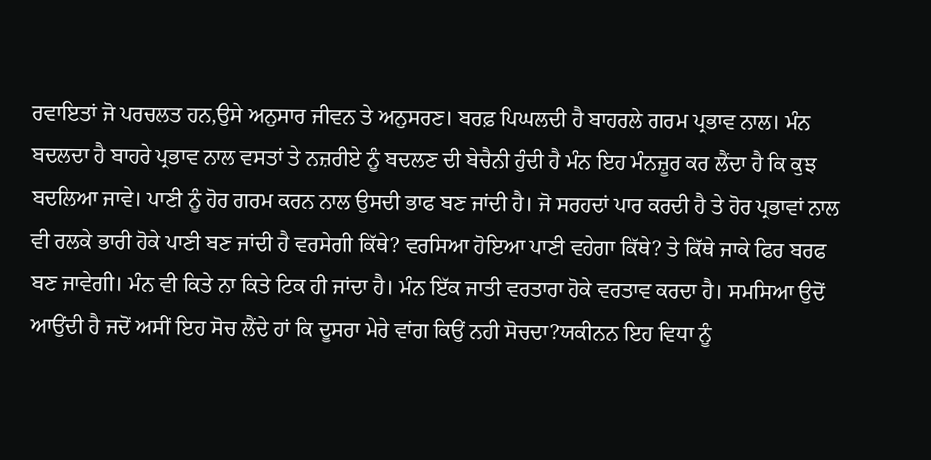ਰਵਾਇਤਾਂ ਜੋ ਪਰਚਲਤ ਹਨ,ਉਸੇ ਅਨੁਸਾਰ ਜੀਵਨ ਤੇ ਅਨੁਸਰਣ। ਬਰਫ਼ ਪਿਘਲਦੀ ਹੈ ਬਾਹਰਲੇ ਗਰਮ ਪ੍ਰਭਾਵ ਨਾਲ। ਮੰਨ ਬਦਲਦਾ ਹੈ ਬਾਹਰੇ ਪ੍ਰਭਾਵ ਨਾਲ ਵਸਤਾਂ ਤੇ ਨਜ਼ਰੀਏ ਨੂੰ ਬਦਲਣ ਦੀ ਬੇਚੈਨੀ ਹੁੰਦੀ ਹੈ ਮੰਨ ਇਹ ਮੰਨਜ਼ੂਰ ਕਰ ਲੈਂਦਾ ਹੈ ਕਿ ਕੁਝ ਬਦਲਿਆ ਜਾਵੇ। ਪਾਣੀ ਨੂੰ ਹੋਰ ਗਰਮ ਕਰਨ ਨਾਲ ਉਸਦੀ ਭਾਫ ਬਣ ਜਾਂਦੀ ਹੈ। ਜੋ ਸਰਹਦਾਂ ਪਾਰ ਕਰਦੀ ਹੈ ਤੇ ਹੋਰ ਪ੍ਰਭਾਵਾਂ ਨਾਲ ਵੀ ਰਲਕੇ ਭਾਰੀ ਹੋਕੇ ਪਾਣੀ ਬਣ ਜਾਂਦੀ ਹੈ ਵਰਸੇਗੀ ਕਿੱਥੇ? ਵਰਸਿਆ ਹੋਇਆ ਪਾਣੀ ਵਹੇਗਾ ਕਿੱਥੇ? ਤੇ ਕਿੱਥੇ ਜਾਕੇ ਫਿਰ ਬਰਫ ਬਣ ਜਾਵੇਗੀ। ਮੰਨ ਵੀ ਕਿਤੇ ਨਾ ਕਿਤੇ ਟਿਕ ਹੀ ਜਾਂਦਾ ਹੈ। ਮੰਨ ਇੱਕ ਜਾਤੀ ਵਰਤਾਰਾ ਹੋਕੇ ਵਰਤਾਵ ਕਰਦਾ ਹੈ। ਸਮਸਿਆ ਉਦੋਂ ਆਉਂਦੀ ਹੈ ਜਦੋਂ ਅਸੀਂ ਇਹ ਸੋਚ ਲੈਂਦੇ ਹਾਂ ਕਿ ਦੂਸਰਾ ਮੇਰੇ ਵਾਂਗ ਕਿਉਂ ਨਹੀ ਸੋਚਦਾ?ਯਕੀਨਨ ਇਹ ਵਿਧਾ ਨੂੰ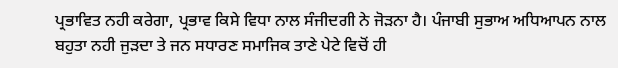ਪ੍ਰਭਾਵਿਤ ਨਹੀ ਕਰੇਗਾ, ਪ੍ਰਭਾਵ ਕਿਸੇ ਵਿਧਾ ਨਾਲ ਸੰਜੀਦਗੀ ਨੇ ਜੋੜਨਾ ਹੈ। ਪੰਜਾਬੀ ਸੁਭਾਅ ਅਧਿਆਪਨ ਨਾਲ ਬਹੁਤਾ ਨਹੀ ਜੁੜਦਾ ਤੇ ਜਨ ਸਧਾਰਣ ਸਮਾਜਿਕ ਤਾਣੇ ਪੇਟੇ ਵਿਚੋਂ ਹੀ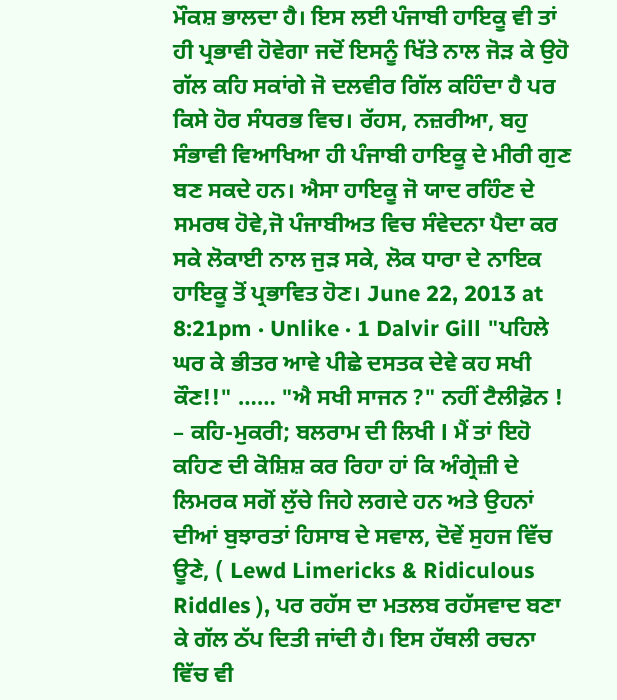ਮੌਕਸ਼ ਭਾਲਦਾ ਹੈ। ਇਸ ਲਈ ਪੰਜਾਬੀ ਹਾਇਕੂ ਵੀ ਤਾਂ ਹੀ ਪ੍ਰਭਾਵੀ ਹੋਵੇਗਾ ਜਦੋਂ ਇਸਨੂੰ ਖਿੱਤੇ ਨਾਲ ਜੋੜ ਕੇ ਉਹੋ ਗੱਲ ਕਹਿ ਸਕਾਂਗੇ ਜੋ ਦਲਵੀਰ ਗਿੱਲ ਕਹਿੰਦਾ ਹੈ ਪਰ ਕਿਸੇ ਹੋਰ ਸੰਧਰਭ ਵਿਚ। ਰੱਹਸ, ਨਜ਼ਰੀਆ, ਬਹੁ ਸੰਭਾਵੀ ਵਿਆਖਿਆ ਹੀ ਪੰਜਾਬੀ ਹਾਇਕੂ ਦੇ ਮੀਰੀ ਗੁਣ ਬਣ ਸਕਦੇ ਹਨ। ਐਸਾ ਹਾਇਕੂ ਜੋ ਯਾਦ ਰਹਿੰਣ ਦੇ ਸਮਰਥ ਹੋਵੇ,ਜੋ ਪੰਜਾਬੀਅਤ ਵਿਚ ਸੰਵੇਦਨਾ ਪੈਦਾ ਕਰ ਸਕੇ ਲੋਕਾਈ ਨਾਲ ਜੁੜ ਸਕੇ, ਲੋਕ ਧਾਰਾ ਦੇ ਨਾਇਕ ਹਾਇਕੂ ਤੋਂ ਪ੍ਰਭਾਵਿਤ ਹੋਣ। June 22, 2013 at 8:21pm · Unlike · 1 Dalvir Gill "ਪਹਿਲੇ ਘਰ ਕੇ ਭੀਤਰ ਆਵੇ ਪੀਛੇ ਦਸਤਕ ਦੇਵੇ ਕਹ ਸਖੀ ਕੌਣ!!" …… "ਐ ਸਖੀ ਸਾਜਨ ?" ਨਹੀਂ ਟੈਲੀਫ਼ੋਨ ! – ਕਹਿ-ਮੁਕਰੀ; ਬਲਰਾਮ ਦੀ ਲਿਖੀ l ਮੈਂ ਤਾਂ ਇਹੋ ਕਹਿਣ ਦੀ ਕੋਸ਼ਿਸ਼ ਕਰ ਰਿਹਾ ਹਾਂ ਕਿ ਅੰਗ੍ਰੇਜ਼ੀ ਦੇ ਲਿਮਰਕ ਸਗੋਂ ਲੁੱਚੇ ਜਿਹੇ ਲਗਦੇ ਹਨ ਅਤੇ ਉਹਨਾਂ ਦੀਆਂ ਬੁਝਾਰਤਾਂ ਹਿਸਾਬ ਦੇ ਸਵਾਲ, ਦੋਵੇਂ ਸੁਹਜ ਵਿੱਚ ਊਣੇ, ( Lewd Limericks & Ridiculous Riddles ), ਪਰ ਰਹੱਸ ਦਾ ਮਤਲਬ ਰਹੱਸਵਾਦ ਬਣਾ ਕੇ ਗੱਲ ਠੱਪ ਦਿਤੀ ਜਾਂਦੀ ਹੈ। ਇਸ ਹੱਥਲੀ ਰਚਨਾ ਵਿੱਚ ਵੀ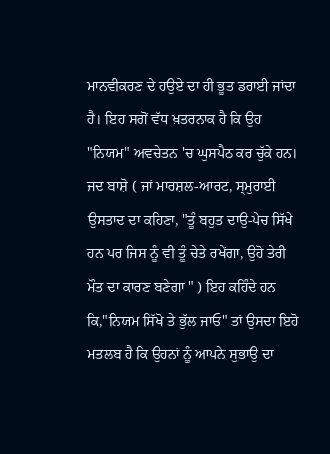ਮਾਨਵੀਕਰਣ ਦੇ ਹਉਏ ਦਾ ਹੀ ਭੂਤ ਡਰਾਈ ਜਾਂਦਾ ਹੈ। ਇਹ ਸਗੋਂ ਵੱਧ ਖ਼ਤਰਨਾਕ ਹੈ ਕਿ ਉਹ "ਨਿਯਮ" ਅਵਚੇਤਨ 'ਚ ਘੁਸਪੈਠ ਕਰ ਚੁੱਕੇ ਹਨ। ਜਦ ਬਾਸ਼ੋ ( ਜਾਂ ਮਾਰਸ਼ਲ-ਆਰਟ, ਸ੍ਮੁਰਾਈ ਉਸਤਾਦ ਦਾ ਕਹਿਣਾ, "ਤੂੰ ਬਹੁਤ ਦਾਉ-ਪੇਚ ਸਿੱਖੇ ਹਨ ਪਰ ਜਿਸ ਨੂੰ ਵੀ ਤੂੰ ਚੇਤੇ ਰਖੇਂਗਾ, ਉਹੋ ਤੇਰੀ ਮੌਤ ਦਾ ਕਾਰਣ ਬਣੇਗਾ " ) ਇਹ ਕਹਿੰਦੇ ਹਨ ਕਿ,"ਨਿਯਮ ਸਿੱਖੋ ਤੇ ਭੁੱਲ ਜਾਓ" ਤਾਂ ਉਸਦਾ ਇਹੋ ਮਤਲਬ ਹੈ ਕਿ ਉਹਨਾਂ ਨੂੰ ਆਪਨੇ ਸੁਭਾਉ ਦਾ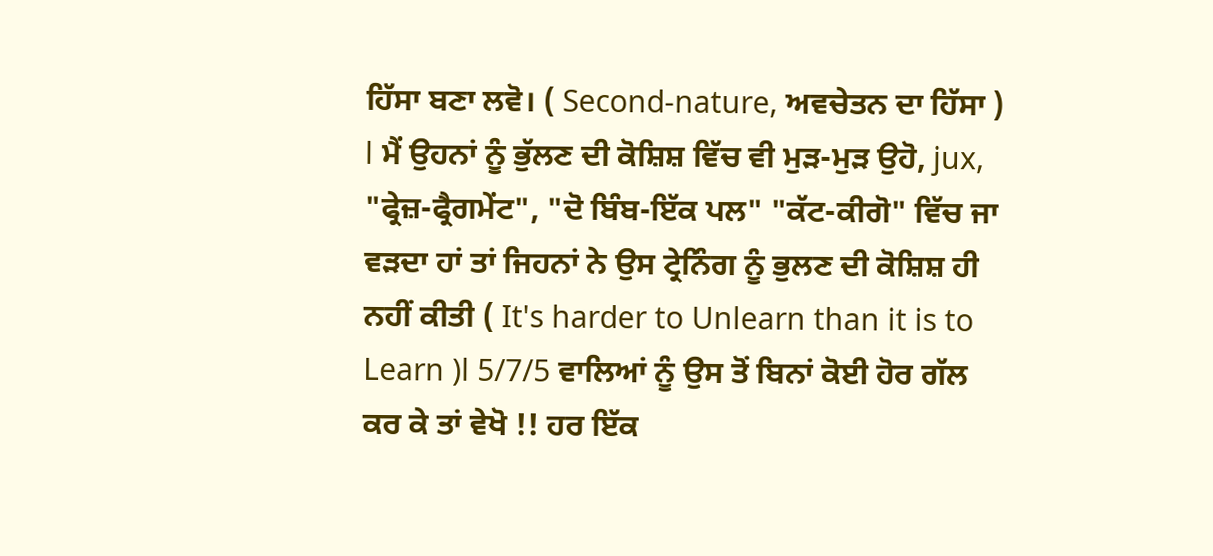ਹਿੱਸਾ ਬਣਾ ਲਵੋ। ( Second-nature, ਅਵਚੇਤਨ ਦਾ ਹਿੱਸਾ ) l ਮੈਂ ਉਹਨਾਂ ਨੂੰ ਭੁੱਲਣ ਦੀ ਕੋਸ਼ਿਸ਼ ਵਿੱਚ ਵੀ ਮੁੜ-ਮੁੜ ਉਹੋ, jux, "ਫ੍ਰੇਜ਼-ਫ੍ਰੈਗਮੇਂਟ", "ਦੋ ਬਿੰਬ-ਇੱਕ ਪਲ" "ਕੱਟ-ਕੀਗੋ" ਵਿੱਚ ਜਾ ਵੜਦਾ ਹਾਂ ਤਾਂ ਜਿਹਨਾਂ ਨੇ ਉਸ ਟ੍ਰੇਨਿੰਗ ਨੂੰ ਭੁਲਣ ਦੀ ਕੋਸ਼ਿਸ਼ ਹੀ ਨਹੀਂ ਕੀਤੀ ( It's harder to Unlearn than it is to Learn )l 5/7/5 ਵਾਲਿਆਂ ਨੂੰ ਉਸ ਤੋਂ ਬਿਨਾਂ ਕੋਈ ਹੋਰ ਗੱਲ ਕਰ ਕੇ ਤਾਂ ਵੇਖੋ !! ਹਰ ਇੱਕ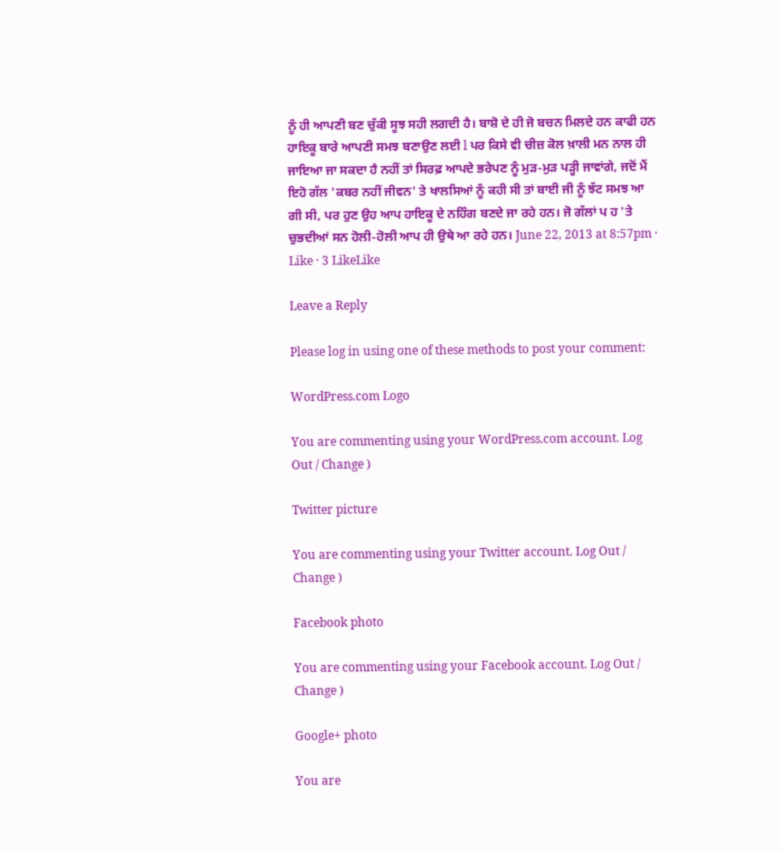ਨੂੰ ਹੀ ਆਪਣੀ ਬਣ ਚੁੱਕੀ ਸੂਝ ਸਹੀ ਲਗਦੀ ਹੈ। ਬਾਸ਼ੋ ਦੇ ਹੀ ਜੋ ਬਚਨ ਮਿਲਦੇ ਹਨ ਕਾਫੀ ਹਨ ਹਾਇਕੂ ਬਾਰੇ ਆਪਣੀ ਸਮਝ ਬਣਾਉਣ ਲਈ l ਪਰ ਕਿਸੇ ਵੀ ਚੀਜ਼ ਕੋਲ ਖ਼ਾਲੀ ਮਨ ਨਾਲ ਹੀ ਜਾਇਆ ਜਾ ਸਕਦਾ ਹੈ ਨਹੀਂ ਤਾਂ ਸਿਰਫ਼ ਆਪਦੇ ਭਰੇਪਣ ਨੂੰ ਮੁੜ-ਮੁੜ ਪੜ੍ਹੀ ਜਾਵਾਂਗੇ, ਜਦੋਂ ਮੈਂ ਇਹੋ ਗੱਲ 'ਕਬਰ ਨਹੀਂ ਜੀਵਨ' ਤੇ ਖਾਲਸਿਆਂ ਨੂੰ ਕਹੀ ਸੀ ਤਾਂ ਬਾਈ ਜੀ ਨੂੰ ਝੱਟ ਸਮਝ ਆ ਗੀ ਸੀ, ਪਰ ਹੁਣ ਉਹ ਆਪ ਹਾਇਕੂ ਦੇ ਨਹਿੰਗ ਬਣਦੇ ਜਾ ਰਹੇ ਹਨ। ਜੋ ਗੱਲਾਂ ਪ ਹ 'ਤੇ ਚੁਭਦੀਆਂ ਸਨ ਹੋਲੀ-ਹੋਲੀ ਆਪ ਹੀ ਉਥੇ ਆ ਰਹੇ ਹਨ। June 22, 2013 at 8:57pm · Like · 3 LikeLike

Leave a Reply

Please log in using one of these methods to post your comment:

WordPress.com Logo

You are commenting using your WordPress.com account. Log Out / Change )

Twitter picture

You are commenting using your Twitter account. Log Out / Change )

Facebook photo

You are commenting using your Facebook account. Log Out / Change )

Google+ photo

You are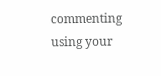commenting using your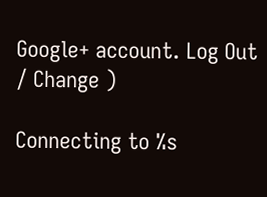Google+ account. Log Out / Change )

Connecting to %s